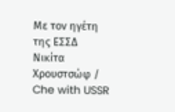Με τον ηγέτη της ΕΣΣΔ Νικίτα Χρουστσώφ / Che with USSR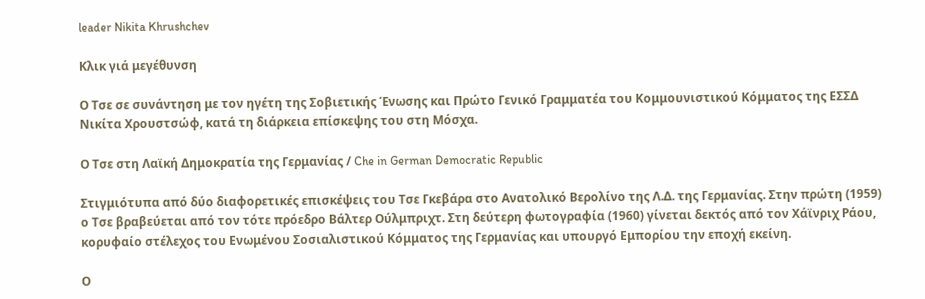leader Nikita Khrushchev

Κλικ γιά μεγέθυνση

Ο Τσε σε συνάντηση με τον ηγέτη της Σοβιετικής Ένωσης και Πρώτο Γενικό Γραμματέα του Κομμουνιστικού Κόμματος της ΕΣΣΔ Νικίτα Χρουστσώφ, κατά τη διάρκεια επίσκεψης του στη Μόσχα.

Ο Τσε στη Λαϊκή Δημοκρατία της Γερμανίας / Che in German Democratic Republic

Στιγμιότυπα από δύο διαφορετικές επισκέψεις του Τσε Γκεβάρα στο Ανατολικό Βερολίνο της Λ.Δ. της Γερμανίας. Στην πρώτη (1959) ο Τσε βραβεύεται από τον τότε πρόεδρο Βάλτερ Ούλμπριχτ. Στη δεύτερη φωτογραφία (1960) γίνεται δεκτός από τον Χάϊνριχ Ράου, κορυφαίο στέλεχος του Ενωμένου Σοσιαλιστικού Κόμματος της Γερμανίας και υπουργό Εμπορίου την εποχή εκείνη.

Ο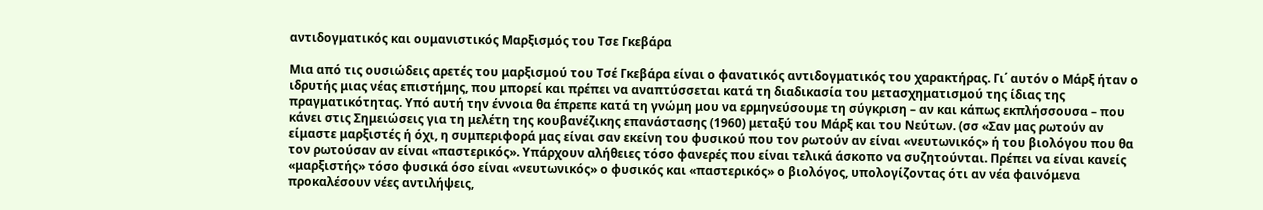αντιδογματικός και ουμανιστικός Μαρξισμός του Τσε Γκεβάρα

Μια από τις ουσιώδεις αρετές του μαρξισμού του Τσέ Γκεβάρα είναι ο φανατικός αντιδογματικός του χαρακτήρας. Γι΄ αυτόν ο Μάρξ ήταν ο ιδρυτής μιας νέας επιστήμης, που μπορεί και πρέπει να αναπτύσσεται κατά τη διαδικασία του μετασχηματισμού της ίδιας της πραγματικότητας. Υπό αυτή την έννοια θα έπρεπε κατά τη γνώμη μου να ερμηνεύσουμε τη σύγκριση – αν και κάπως εκπλήσσουσα – που κάνει στις Σημειώσεις για τη μελέτη της κουβανέζικης επανάστασης (1960) μεταξύ του Μάρξ και του Νεύτων. (σσ «Σαν μας ρωτούν αν είμαστε μαρξιστές ή όχι, η συμπεριφορά μας είναι σαν εκείνη του φυσικού που τον ρωτούν αν είναι «νευτωνικός» ή του βιολόγου που θα τον ρωτούσαν αν είναι «παστερικός». Υπάρχουν αλήθειες τόσο φανερές που είναι τελικά άσκοπο να συζητούνται. Πρέπει να είναι κανείς «μαρξιστής» τόσο φυσικά όσο είναι «νευτωνικός» ο φυσικός και «παστερικός» ο βιολόγος, υπολογίζοντας ότι αν νέα φαινόμενα προκαλέσουν νέες αντιλήψεις,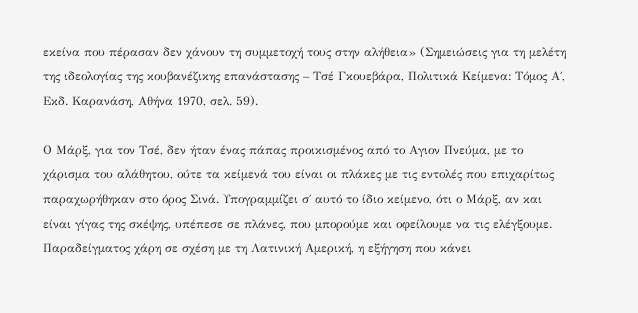εκείνα που πέρασαν δεν χάνουν τη συμμετοχή τους στην αλήθεια» (Σημειώσεις για τη μελέτη της ιδεολογίας της κουβανέζικης επανάστασης – Τσέ Γκουεβάρα, Πολιτικά Κείμενα: Τόμος Α΄, Εκδ. Καρανάση, Αθήνα 1970, σελ. 59).

Ο Μάρξ, για τον Τσέ, δεν ήταν ένας πάπας προικισμένος από το Αγιον Πνεύμα, με το χάρισμα του αλάθητου, ούτε τα κείμενά του είναι οι πλάκες με τις εντολές που επιχαρίτως παραχωρήθηκαν στο όρος Σινά. Υπογραμμίζει σ΄ αυτό το ίδιο κείμενο, ότι ο Μάρξ, αν και είναι γίγας της σκέψης, υπέπεσε σε πλάνες, που μπορούμε και οφείλουμε να τις ελέγξουμε. Παραδείγματος χάρη σε σχέση με τη Λατινική Αμερική, η εξήγηση που κάνει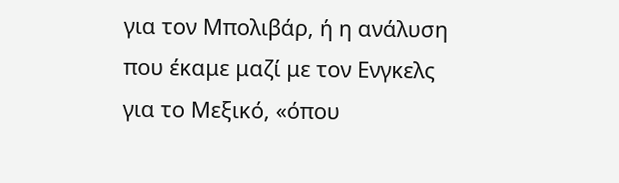για τον Μπολιβάρ, ή η ανάλυση που έκαμε μαζί με τον Ενγκελς για το Μεξικό, «όπου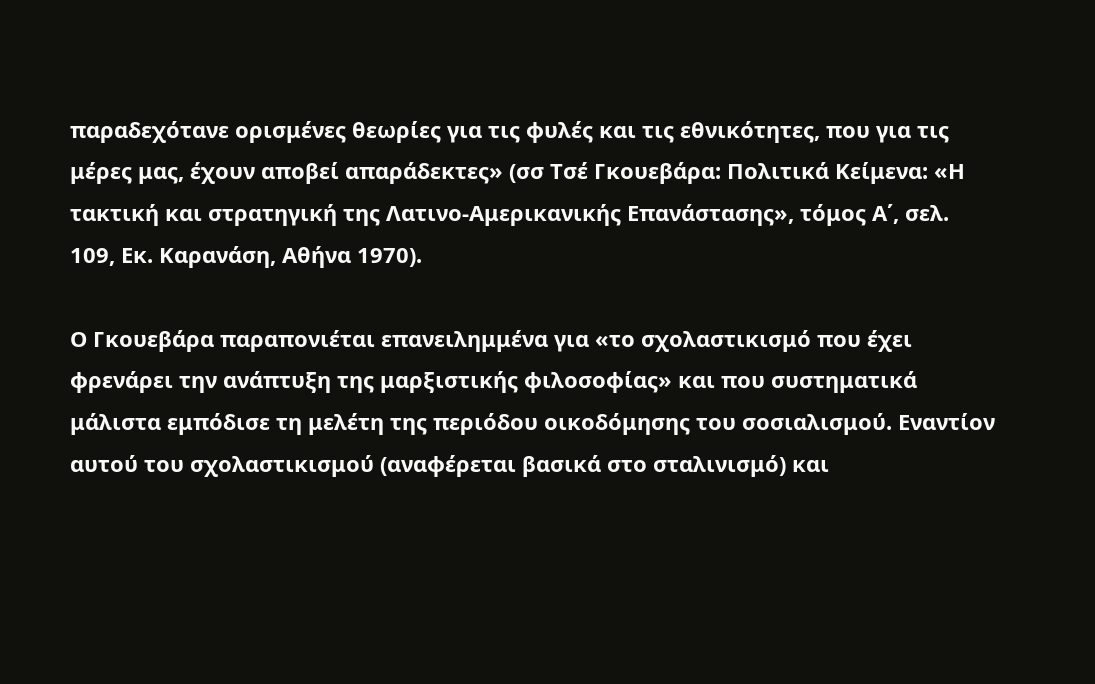παραδεχότανε ορισμένες θεωρίες για τις φυλές και τις εθνικότητες, που για τις μέρες μας, έχουν αποβεί απαράδεκτες» (σσ Τσέ Γκουεβάρα: Πολιτικά Κείμενα: «Η τακτική και στρατηγική της Λατινο-Αμερικανικής Επανάστασης», τόμος Α΄, σελ. 109, Εκ. Καρανάση, Αθήνα 1970).

Ο Γκουεβάρα παραπονιέται επανειλημμένα για «το σχολαστικισμό που έχει φρενάρει την ανάπτυξη της μαρξιστικής φιλοσοφίας» και που συστηματικά μάλιστα εμπόδισε τη μελέτη της περιόδου οικοδόμησης του σοσιαλισμού. Εναντίον αυτού του σχολαστικισμού (αναφέρεται βασικά στο σταλινισμό) και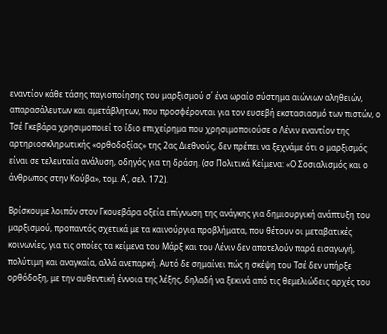εναντίον κάθε τάσης παγιοποίησης του μαρξισμού σ΄ ένα ωραίο σύστημα αιώνιων αληθειών, απαρασάλευτων και αμετάβλητων, που προσφέρονται για τον ευσεβή εκστασιασμό των πιστών, ο Τσέ Γκεβάρα χρησιμοποιεί το ίδιο επιχείρημα που χρησιμοποιούσε ο Λένιν εναντίον της αρτηριοσκληρωτικής «ορθοδοξίας» της 2ας Διεθνούς, δεν πρέπει να ξεχνάμε ότι ο μαρξισμός είναι σε τελευταία ανάλυση, οδηγός για τη δράση. (σσ Πολιτικά Κείμενα: «Ο Σοσιαλισμός και ο άνθρωπος στην Κούβα», τομ. Α΄, σελ. 172).

Βρίσκουμε λοιπόν στον Γκουεβάρα οξεία επίγνωση της ανάγκης για δημιουργική ανάπτυξη του μαρξισμού, προπαντός σχετικά με τα καινούργια προβλήματα, που θέτουν οι μεταβατικές κοινωνίες, για τις οποίες τα κείμενα του Μάρξ και του Λένιν δεν αποτελούν παρά εισαγωγή, πολύτιμη και αναγκαία, αλλά ανεπαρκή. Αυτό δε σημαίνει πώς η σκέψη του Τσέ δεν υπήρξε ορθόδοξη, με την αυθεντική έννοια της λέξης, δηλαδή να ξεκινά από τις θεμελιώδεις αρχές του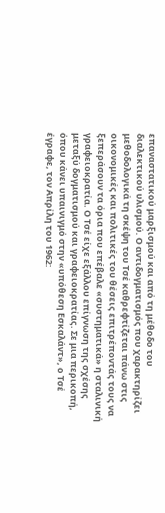επαναστατικού μαρξισμού και από τη μέθοδο του διαλεκτικού υλισμού. Ο αντιδογματισμός που χαρακτηρίζει μεθοδολογικά τη σκέψη του Τσέ καθρεφτίζεται πάνω στις οικονομικές και πολιτικές του θέσεις επιτρέποντάς τους να ξεπεράσουν τα όρια που επέβαλε «συστηματικά» η σταλινική γραφειοκρατία. Ο Τσέ είχε εξάλλου επίγνωση της σχέσης μεταξύ δογματισμού και γραφειοκρατίας. Σε μια περικοπή, όπου κάνει υπαινιγμό στην «υπόθεση Εσκαλάντ», ο Τσέ έγραφε, τον Απρίλη του 1962: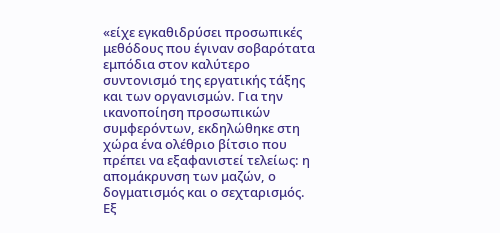«είχε εγκαθιδρύσει προσωπικές μεθόδους που έγιναν σοβαρότατα εμπόδια στον καλύτερο συντονισμό της εργατικής τάξης και των οργανισμών. Για την ικανοποίηση προσωπικών συμφερόντων, εκδηλώθηκε στη χώρα ένα ολέθριο βίτσιο που πρέπει να εξαφανιστεί τελείως: η απομάκρυνση των μαζών, ο δογματισμός και ο σεχταρισμός. Εξ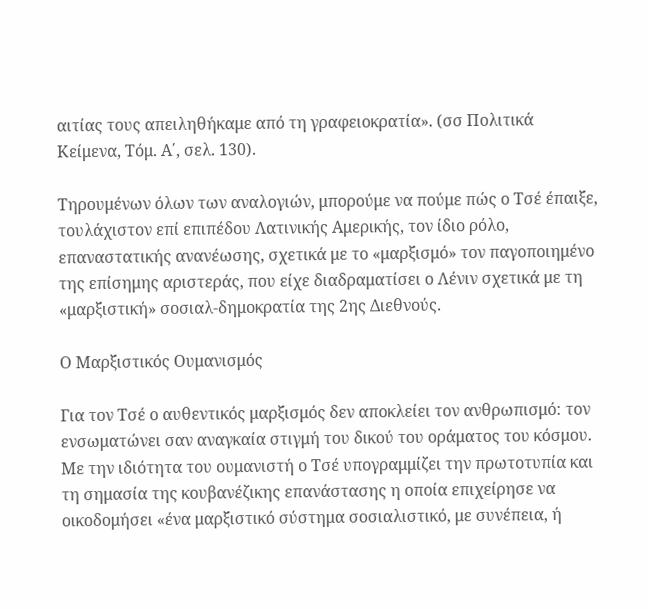αιτίας τους απειληθήκαμε από τη γραφειοκρατία». (σσ Πολιτικά Κείμενα, Τόμ. Α΄, σελ. 130).

Τηρουμένων όλων των αναλογιών, μπορούμε να πούμε πώς ο Τσέ έπαιξε, τουλάχιστον επί επιπέδου Λατινικής Αμερικής, τον ίδιο ρόλο, επαναστατικής ανανέωσης, σχετικά με το «μαρξισμό» τον παγοποιημένο της επίσημης αριστεράς, που είχε διαδραματίσει ο Λένιν σχετικά με τη «μαρξιστική» σοσιαλ-δημοκρατία της 2ης Διεθνούς.

Ο Μαρξιστικός Ουμανισμός

Για τον Τσέ ο αυθεντικός μαρξισμός δεν αποκλείει τον ανθρωπισμό: τον ενσωματώνει σαν αναγκαία στιγμή του δικού του οράματος του κόσμου. Με την ιδιότητα του ουμανιστή ο Τσέ υπογραμμίζει την πρωτοτυπία και τη σημασία της κουβανέζικης επανάστασης η οποία επιχείρησε να οικοδομήσει «ένα μαρξιστικό σύστημα σοσιαλιστικό, με συνέπεια, ή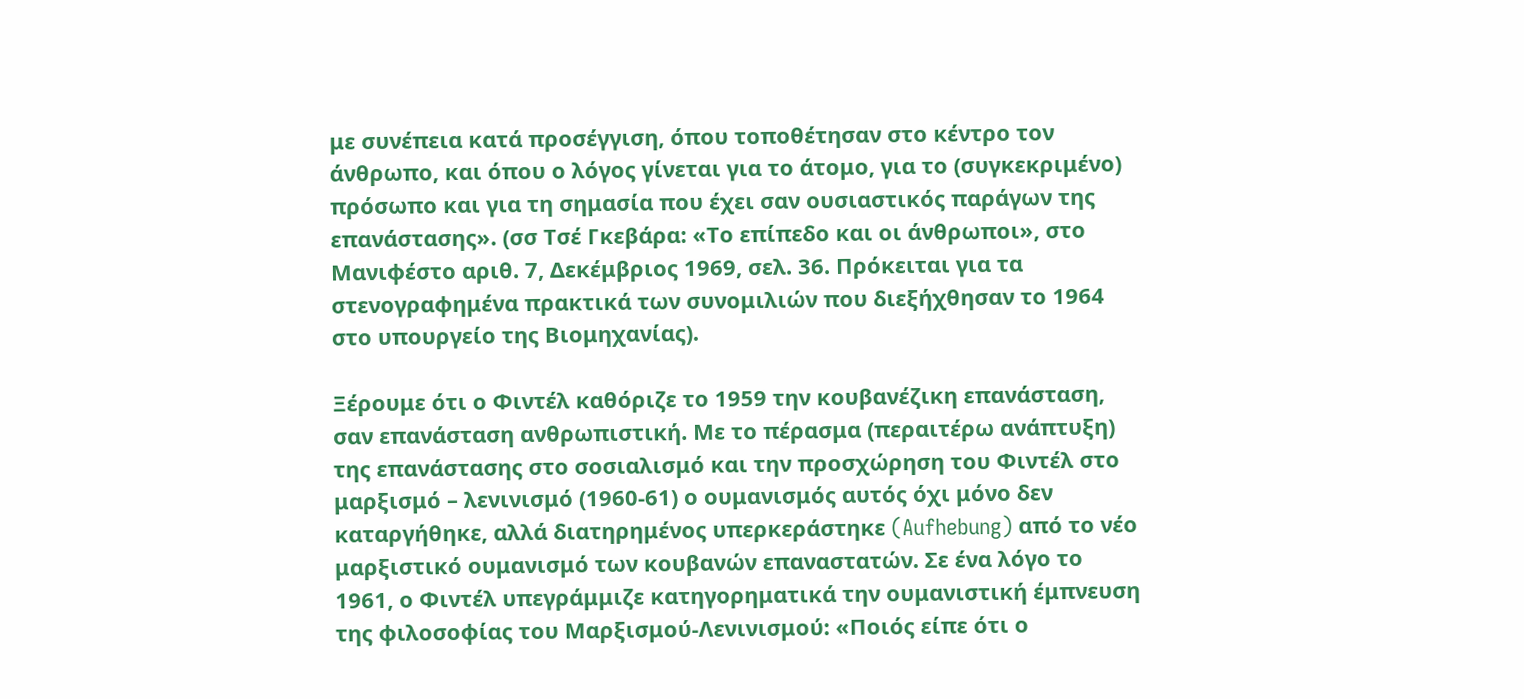με συνέπεια κατά προσέγγιση, όπου τοποθέτησαν στο κέντρο τον άνθρωπο, και όπου ο λόγος γίνεται για το άτομο, για το (συγκεκριμένο) πρόσωπο και για τη σημασία που έχει σαν ουσιαστικός παράγων της επανάστασης». (σσ Τσέ Γκεβάρα: «Το επίπεδο και οι άνθρωποι», στο Μανιφέστο αριθ. 7, Δεκέμβριος 1969, σελ. 36. Πρόκειται για τα στενογραφημένα πρακτικά των συνομιλιών που διεξήχθησαν το 1964 στο υπουργείο της Βιομηχανίας).

Ξέρουμε ότι ο Φιντέλ καθόριζε το 1959 την κουβανέζικη επανάσταση, σαν επανάσταση ανθρωπιστική. Με το πέρασμα (περαιτέρω ανάπτυξη) της επανάστασης στο σοσιαλισμό και την προσχώρηση του Φιντέλ στο μαρξισμό – λενινισμό (1960-61) ο ουμανισμός αυτός όχι μόνο δεν καταργήθηκε, αλλά διατηρημένος υπερκεράστηκε (Aufhebung) από το νέο μαρξιστικό ουμανισμό των κουβανών επαναστατών. Σε ένα λόγο το 1961, ο Φιντέλ υπεγράμμιζε κατηγορηματικά την ουμανιστική έμπνευση της φιλοσοφίας του Μαρξισμού-Λενινισμού: «Ποιός είπε ότι ο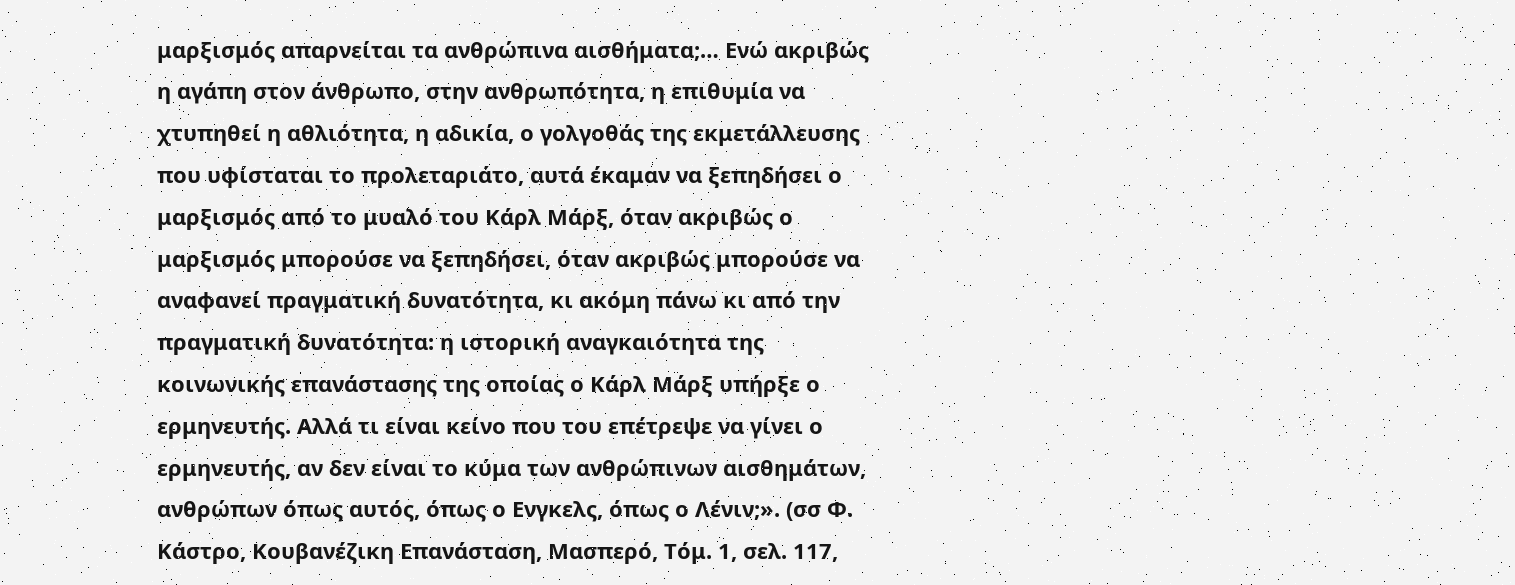μαρξισμός απαρνείται τα ανθρώπινα αισθήματα;… Ενώ ακριβώς η αγάπη στον άνθρωπο, στην ανθρωπότητα, η επιθυμία να χτυπηθεί η αθλιότητα, η αδικία, ο γολγοθάς της εκμετάλλευσης που υφίσταται το προλεταριάτο, αυτά έκαμαν να ξεπηδήσει ο μαρξισμός από το μυαλό του Κάρλ Μάρξ, όταν ακριβώς ο μαρξισμός μπορούσε να ξεπηδήσει, όταν ακριβώς μπορούσε να αναφανεί πραγματική δυνατότητα, κι ακόμη πάνω κι από την πραγματική δυνατότητα: η ιστορική αναγκαιότητα της κοινωνικής επανάστασης της οποίας ο Κάρλ Μάρξ υπήρξε ο ερμηνευτής. Αλλά τι είναι κείνο που του επέτρεψε να γίνει ο ερμηνευτής, αν δεν είναι το κύμα των ανθρώπινων αισθημάτων, ανθρώπων όπως αυτός, όπως ο Ενγκελς, όπως ο Λένιν;». (σσ Φ. Κάστρο, Κουβανέζικη Επανάσταση, Μασπερό, Τόμ. 1, σελ. 117,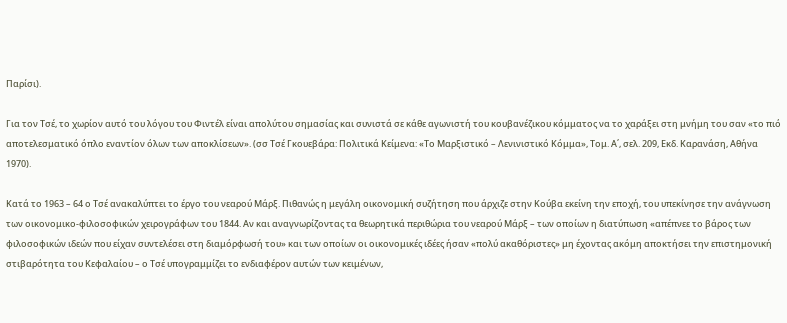Παρίσι).

Για τον Τσέ, το χωρίον αυτό του λόγου του Φιντέλ είναι απολύτου σημασίας και συνιστά σε κάθε αγωνιστή του κουβανέζικου κόμματος να το χαράξει στη μνήμη του σαν «το πιό αποτελεσματικό όπλο εναντίον όλων των αποκλίσεων». (σσ Τσέ Γκουεβάρα: Πολιτικά Κείμενα: «Το Μαρξιστικό – Λενινιστικό Κόμμα», Τομ. Α΄, σελ. 209, Εκδ. Καρανάση, Αθήνα 1970).

Κατά το 1963 – 64 ο Τσέ ανακαλύπτει το έργο του νεαρού Μάρξ. Πιθανώς η μεγάλη οικονομική συζήτηση που άρχιζε στην Κούβα εκείνη την εποχή, του υπεκίνησε την ανάγνωση των οικονομικο-φιλοσοφικών χειρογράφων του 1844. Αν και αναγνωρίζοντας τα θεωρητικά περιθώρια του νεαρού Μάρξ – των οποίων η διατύπωση «απέπνεε το βάρος των φιλοσοφικών ιδεών που είχαν συντελέσει στη διαμόρφωσή του» και των οποίων οι οικονομικές ιδέες ήσαν «πολύ ακαθόριστες» μη έχοντας ακόμη αποκτήσει την επιστημονική στιβαρότητα του Κεφαλαίου – ο Τσέ υπογραμμίζει το ενδιαφέρον αυτών των κειμένων,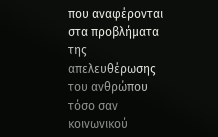που αναφέρονται στα προβλήματα της απελευθέρωσης του ανθρώπου τόσο σαν κοινωνικού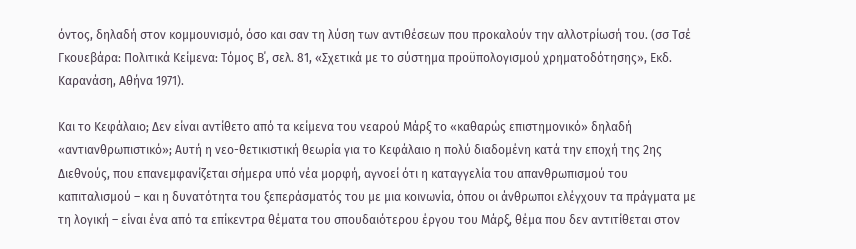όντος, δηλαδή στον κομμουνισμό, όσο και σαν τη λύση των αντιθέσεων που προκαλούν την αλλοτρίωσή του. (σσ Τσέ Γκουεβάρα: Πολιτικά Κείμενα: Τόμος Β΄, σελ. 81, «Σχετικά με το σύστημα προϋπολογισμού χρηματοδότησης», Εκδ. Καρανάση, Αθήνα 1971).

Και το Κεφάλαιο; Δεν είναι αντίθετο από τα κείμενα του νεαρού Μάρξ το «καθαρώς επιστημονικό» δηλαδή «αντιανθρωπιστικό»; Αυτή η νεο-θετικιστική θεωρία για το Κεφάλαιο η πολύ διαδομένη κατά την εποχή της 2ης Διεθνούς, που επανεμφανίζεται σήμερα υπό νέα μορφή, αγνοεί ότι η καταγγελία του απανθρωπισμού του καπιταλισμού – και η δυνατότητα του ξεπεράσματός του με μια κοινωνία, όπου οι άνθρωποι ελέγχουν τα πράγματα με τη λογική – είναι ένα από τα επίκεντρα θέματα του σπουδαιότερου έργου του Μάρξ, θέμα που δεν αντιτίθεται στον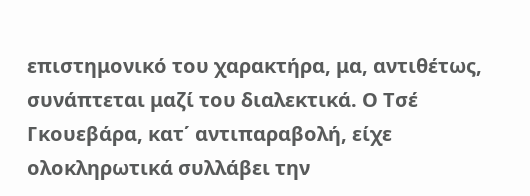επιστημονικό του χαρακτήρα, μα, αντιθέτως, συνάπτεται μαζί του διαλεκτικά. Ο Τσέ Γκουεβάρα, κατ΄ αντιπαραβολή, είχε ολοκληρωτικά συλλάβει την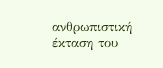ανθρωπιστική έκταση του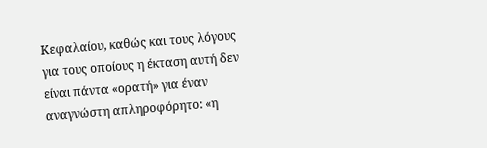Κεφαλαίου, καθώς και τους λόγους για τους οποίους η έκταση αυτή δεν είναι πάντα «ορατή» για έναν αναγνώστη απληροφόρητο: «η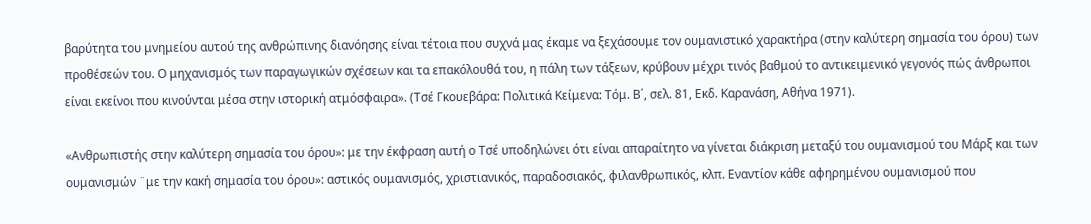βαρύτητα του μνημείου αυτού της ανθρώπινης διανόησης είναι τέτοια που συχνά μας έκαμε να ξεχάσουμε τον ουμανιστικό χαρακτήρα (στην καλύτερη σημασία του όρου) των προθέσεών του. Ο μηχανισμός των παραγωγικών σχέσεων και τα επακόλουθά του, η πάλη των τάξεων, κρύβουν μέχρι τινός βαθμού το αντικειμενικό γεγονός πώς άνθρωποι είναι εκείνοι που κινούνται μέσα στην ιστορική ατμόσφαιρα». (Τσέ Γκουεβάρα: Πολιτικά Κείμενα: Τόμ. Β΄, σελ. 81, Εκδ. Καρανάση, Αθήνα 1971).

«Ανθρωπιστής στην καλύτερη σημασία του όρου»: με την έκφραση αυτή ο Τσέ υποδηλώνει ότι είναι απαραίτητο να γίνεται διάκριση μεταξύ του ουμανισμού του Μάρξ και των ουμανισμών ¨με την κακή σημασία του όρου»: αστικός ουμανισμός, χριστιανικός, παραδοσιακός, φιλανθρωπικός, κλπ. Εναντίον κάθε αφηρημένου ουμανισμού που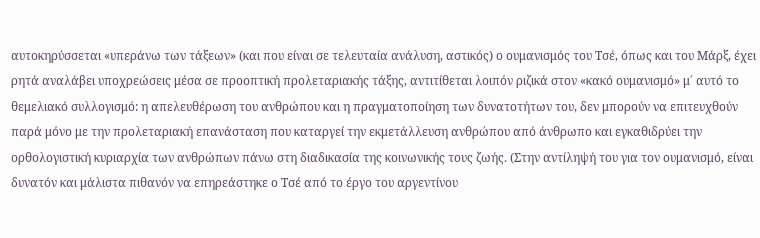αυτοκηρύσσεται «υπεράνω των τάξεων» (και που είναι σε τελευταία ανάλυση, αστικός) ο ουμανισμός του Τσέ, όπως και του Μάρξ, έχει ρητά αναλάβει υποχρεώσεις μέσα σε προοπτική προλεταριακής τάξης, αντιτίθεται λοιπόν ριζικά στον «κακό ουμανισμό» μ΄ αυτό το θεμελιακό συλλογισμό: η απελευθέρωση του ανθρώπου και η πραγματοποίηση των δυνατοτήτων του, δεν μπορούν να επιτευχθούν παρά μόνο με την προλεταριακή επανάσταση που καταργεί την εκμετάλλευση ανθρώπου από άνθρωπο και εγκαθιδρύει την ορθολογιστική κυριαρχία των ανθρώπων πάνω στη διαδικασία της κοινωνικής τους ζωής. (Στην αντίληψή του για τον ουμανισμό, είναι δυνατόν και μάλιστα πιθανόν να επηρεάστηκε ο Τσέ από το έργο του αργεντίνου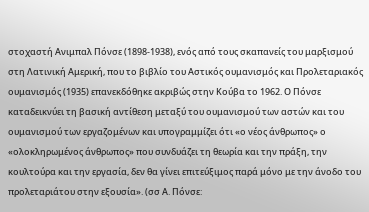στοχαστή Ανιμπαλ Πόνσε (1898-1938), ενός από τους σκαπανείς του μαρξισμού στη Λατινική Αμερική, που το βιβλίο του Αστικός ουμανισμός και Προλεταριακός ουμανισμός (1935) επανεκδόθηκε ακριβώς στην Κούβα το 1962. Ο Πόνσε καταδεικνύει τη βασική αντίθεση μεταξύ του ουμανισμού των αστών και του ουμανισμού των εργαζομένων και υπογραμμίζει ότι «ο νέος άνθρωπος» ο «ολοκληρωμένος άνθρωπος» που συνδυάζει τη θεωρία και την πράξη, την κουλτούρα και την εργασία, δεν θα γίνει επιτεύξιμος παρά μόνο με την άνοδο του προλεταριάτου στην εξουσία». (σσ Α. Πόνσε: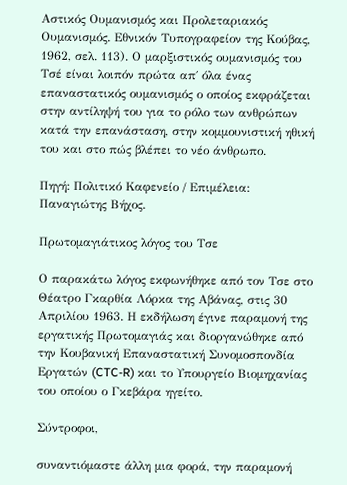Αστικός Ουμανισμός και Προλεταριακός Ουμανισμός. Εθνικόν Τυπογραφείον της Κούβας, 1962, σελ. 113). Ο μαρξιστικός ουμανισμός του Τσέ είναι λοιπόν πρώτα απ΄ όλα ένας επαναστατικός ουμανισμός ο οποίος εκφράζεται στην αντίληψή του για το ρόλο των ανθρώπων κατά την επανάσταση, στην κομμουνιστική ηθική του και στο πώς βλέπει το νέο άνθρωπο.

Πηγή: Πολιτικό Καφενείο / Επιμέλεια: Παναγιώτης Βήχος.

Πρωτομαγιάτικος λόγος του Τσε

Ο παρακάτω λόγος εκφωνήθηκε από τον Τσε στο Θέατρο Γκαρθία Λόρκα της Αβάνας, στις 30 Απριλίου 1963. Η εκδήλωση έγινε παραμονή της εργατικής Πρωτομαγιάς και διοργανώθηκε από την Κουβανική Επαναστατική Συνομοσπονδία Εργατών (CTC-R) και το Υπουργείο Βιομηχανίας του οποίου ο Γκεβάρα ηγείτο.

Σύντροφοι,

συναντιόμαστε άλλη μια φορά, την παραμονή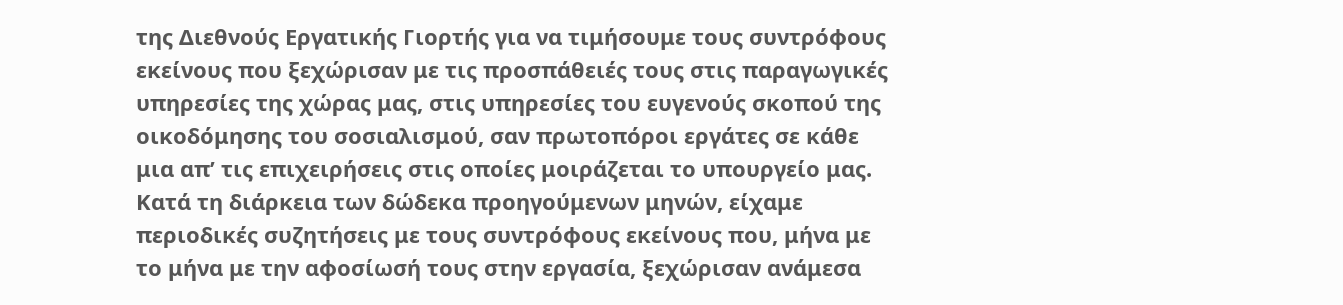της Διεθνούς Εργατικής Γιορτής για να τιμήσουμε τους συντρόφους εκείνους που ξεχώρισαν με τις προσπάθειές τους στις παραγωγικές υπηρεσίες της χώρας μας, στις υπηρεσίες του ευγενούς σκοπού της οικοδόμησης του σοσιαλισμού, σαν πρωτοπόροι εργάτες σε κάθε μια απ’ τις επιχειρήσεις στις οποίες μοιράζεται το υπουργείο μας. Κατά τη διάρκεια των δώδεκα προηγούμενων μηνών, είχαμε περιοδικές συζητήσεις με τους συντρόφους εκείνους που, μήνα με το μήνα με την αφοσίωσή τους στην εργασία, ξεχώρισαν ανάμεσα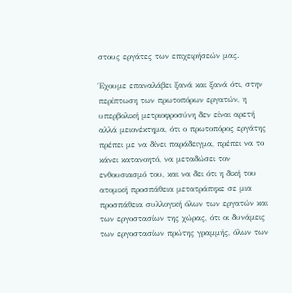στους εργάτες των επιχειρήσεών μας.

Έχουμε επαναλάβει ξανά και ξανά ότι, στην περίπτωση των πρωτοπόρων εργατών, η υπερβολική μετριοφροσύνη δεν είναι αρετή αλλά μειονέκτημα, ότι ο πρωτοπόρος εργάτης πρέπει με να δίνει παράδειγμα, πρέπει να το κάνει κατανοητό, να μεταδώσει τον ενθουσιασμό του, και να δει ότι η δική του ατομική προσπάθεια μετατράπηκε σε μια προσπάθεια συλλογική όλων των εργατών και των εργοστασίων της χώρας, ότι οι δυνάμεις των εργοστασίων πρώτης γραμμής, όλων των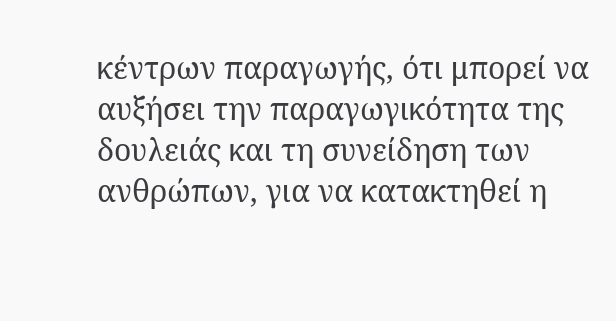κέντρων παραγωγής, ότι μπορεί να αυξήσει την παραγωγικότητα της δουλειάς και τη συνείδηση των ανθρώπων, για να κατακτηθεί η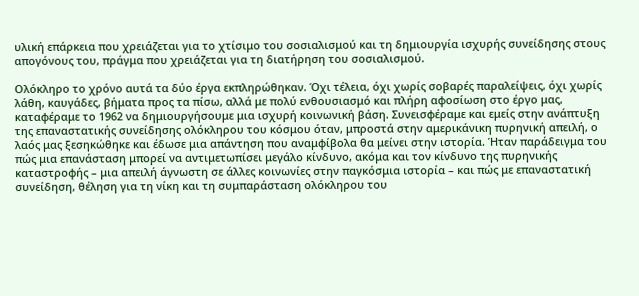υλική επάρκεια που χρειάζεται για το χτίσιμο του σοσιαλισμού και τη δημιουργία ισχυρής συνείδησης στους απογόνους του, πράγμα που χρειάζεται για τη διατήρηση του σοσιαλισμού.

Ολόκληρο το χρόνο αυτά τα δύο έργα εκπληρώθηκαν. Όχι τέλεια, όχι χωρίς σοβαρές παραλείψεις, όχι χωρίς λάθη, καυγάδες, βήματα προς τα πίσω, αλλά με πολύ ενθουσιασμό και πλήρη αφοσίωση στο έργο μας, καταφέραμε το 1962 να δημιουργήσουμε μια ισχυρή κοινωνική βάση. Συνεισφέραμε και εμείς στην ανάπτυξη της επαναστατικής συνείδησης ολόκληρου του κόσμου όταν, μπροστά στην αμερικάνικη πυρηνική απειλή, ο λαός μας ξεσηκώθηκε και έδωσε μια απάντηση που αναμφίβολα θα μείνει στην ιστορία. Ήταν παράδειγμα του πώς μια επανάσταση μπορεί να αντιμετωπίσει μεγάλο κίνδυνο, ακόμα και τον κίνδυνο της πυρηνικής καταστροφής – μια απειλή άγνωστη σε άλλες κοινωνίες στην παγκόσμια ιστορία – και πώς με επαναστατική συνείδηση, θέληση για τη νίκη και τη συμπαράσταση ολόκληρου του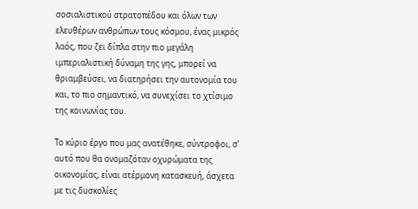σοσιαλιστικού στρατοπέδου και όλων των ελευθέρων ανθρώπων τους κόσμου, ένας μικρός λαός, που ζει δίπλα στην πιο μεγάλη ιμπεριαλιστική δύναμη της γης, μπορεί να θριαμβεύσει, να διατηρήσει την αυτονομία του και, το πιο σημαντικό, να συνεχίσει το χτίσιμο της κοινωνίας του.

Το κύριο έργο που μας ανατέθηκε, σύντροφοι, σ’ αυτό που θα ονομαζόταν οχυρώματα της οικονομίας, είναι ατέρμονη κατασκευή, άσχετα με τις δυσκολίες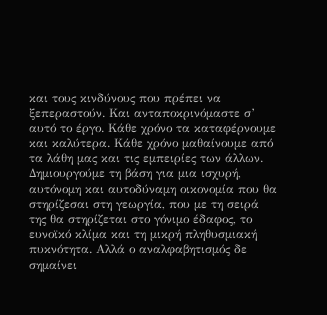και τους κινδύνους που πρέπει να ξεπεραστούν. Και ανταποκρινόμαστε σ’ αυτό το έργο. Κάθε χρόνο τα καταφέρνουμε και καλύτερα. Κάθε χρόνο μαθαίνουμε από τα λάθη μας και τις εμπειρίες των άλλων. Δημιουργούμε τη βάση για μια ισχυρή, αυτόνομη και αυτοδύναμη οικονομία που θα στηρίζεσαι στη γεωργία, που με τη σειρά της θα στηρίζεται στο γόνιμο έδαφος, το ευνοϊκό κλίμα και τη μικρή πληθυσμιακή πυκνότητα. Αλλά ο αναλφαβητισμός δε σημαίνει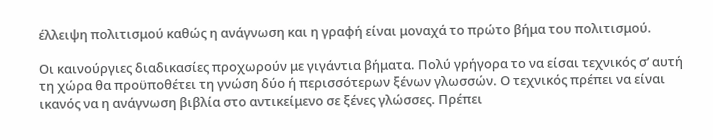έλλειψη πολιτισμού καθώς η ανάγνωση και η γραφή είναι μοναχά το πρώτο βήμα του πολιτισμού.

Οι καινούργιες διαδικασίες προχωρούν με γιγάντια βήματα. Πολύ γρήγορα το να είσαι τεχνικός σ’ αυτή τη χώρα θα προϋποθέτει τη γνώση δύο ή περισσότερων ξένων γλωσσών. Ο τεχνικός πρέπει να είναι ικανός να η ανάγνωση βιβλία στο αντικείμενο σε ξένες γλώσσες. Πρέπει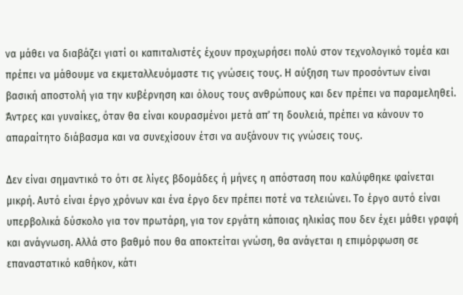να μάθει να διαβάζει γιατί οι καπιταλιστές έχουν προχωρήσει πολύ στον τεχνολογικό τομέα και πρέπει να μάθουμε να εκμεταλλευόμαστε τις γνώσεις τους. Η αύξηση των προσόντων είναι βασική αποστολή για την κυβέρνηση και όλους τους ανθρώπους και δεν πρέπει να παραμεληθεί. Άντρες και γυναίκες, όταν θα είναι κουρασμένοι μετά απ’ τη δουλειά, πρέπει να κάνουν το απαραίτητο διάβασμα και να συνεχίσουν έτσι να αυξάνουν τις γνώσεις τους.

Δεν είναι σημαντικό το ότι σε λίγες βδομάδες ή μήνες η απόσταση που καλύφθηκε φαίνεται μικρή. Αυτό είναι έργο χρόνων και ένα έργο δεν πρέπει ποτέ να τελειώνει. Το έργο αυτό είναι υπερβολικά δύσκολο για τον πρωτάρη, για τον εργάτη κάποιας ηλικίας που δεν έχει μάθει γραφή και ανάγνωση. Αλλά στο βαθμό που θα αποκτείται γνώση, θα ανάγεται η επιμόρφωση σε επαναστατικό καθήκον, κάτι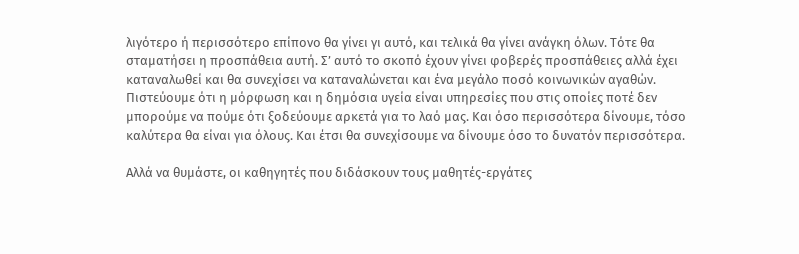λιγότερο ή περισσότερο επίπονο θα γίνει γι αυτό, και τελικά θα γίνει ανάγκη όλων. Τότε θα σταματήσει η προσπάθεια αυτή. Σ’ αυτό το σκοπό έχουν γίνει φοβερές προσπάθειες αλλά έχει καταναλωθεί και θα συνεχίσει να καταναλώνεται και ένα μεγάλο ποσό κοινωνικών αγαθών. Πιστεύουμε ότι η μόρφωση και η δημόσια υγεία είναι υπηρεσίες που στις οποίες ποτέ δεν μπορούμε να πούμε ότι ξοδεύουμε αρκετά για το λαό μας. Και όσο περισσότερα δίνουμε, τόσο καλύτερα θα είναι για όλους. Και έτσι θα συνεχίσουμε να δίνουμε όσο το δυνατόν περισσότερα.

Αλλά να θυμάστε, οι καθηγητές που διδάσκουν τους μαθητές-εργάτες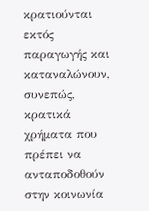κρατιούνται εκτός παραγωγής και καταναλώνουν, συνεπώς, κρατικά χρήματα που πρέπει να ανταποδοθούν στην κοινωνία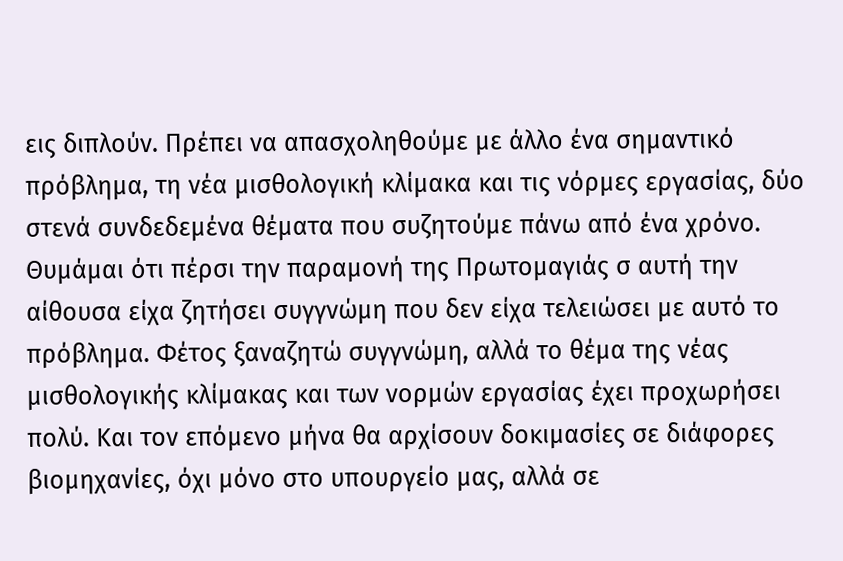εις διπλούν. Πρέπει να απασχοληθούμε με άλλο ένα σημαντικό πρόβλημα, τη νέα μισθολογική κλίμακα και τις νόρμες εργασίας, δύο στενά συνδεδεμένα θέματα που συζητούμε πάνω από ένα χρόνο. Θυμάμαι ότι πέρσι την παραμονή της Πρωτομαγιάς σ αυτή την αίθουσα είχα ζητήσει συγγνώμη που δεν είχα τελειώσει με αυτό το πρόβλημα. Φέτος ξαναζητώ συγγνώμη, αλλά το θέμα της νέας μισθολογικής κλίμακας και των νορμών εργασίας έχει προχωρήσει πολύ. Και τον επόμενο μήνα θα αρχίσουν δοκιμασίες σε διάφορες βιομηχανίες, όχι μόνο στο υπουργείο μας, αλλά σε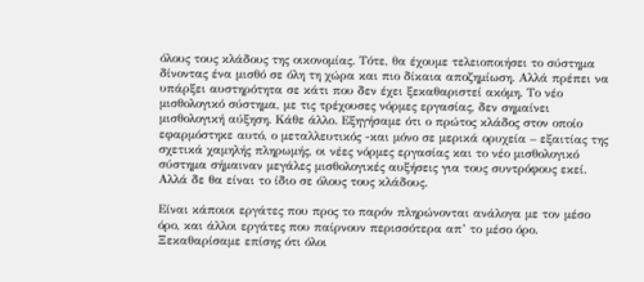όλους τους κλάδους της οικονομίας. Τότε, θα έχουμε τελειοποιήσει το σύστημα δίνοντας ένα μισθό σε όλη τη χώρα και πιο δίκαια αποζημίωση. Αλλά πρέπει να υπάρξει αυστηρότητα σε κάτι που δεν έχει ξεκαθαριστεί ακόμη. Το νέο μισθολογικό σύστημα, με τις τρέχουσες νόρμες εργασίας, δεν σημαίνει μισθολογική αύξηση. Κάθε άλλο. Εξηγήσαμε ότι ο πρώτος κλάδος στον οποίο εφαρμόστηκε αυτό, ο μεταλλευτικός -και μόνο σε μερικά ορυχεία – εξαιτίας της σχετικά χαμηλής πληρωμής, οι νέες νόρμες εργασίας και το νέο μισθολογικό σύστημα σήμαιναν μεγάλες μισθολογικές αυξήσεις για τους συντρόφους εκεί. Αλλά δε θα είναι το ίδιο σε όλους τους κλάδους.

Είναι κάποιοι εργάτες που προς το παρόν πληρώνονται ανάλογα με τον μέσο όρο, και άλλοι εργάτες που παίρνουν περισσότερα απ’ το μέσο όρο. Ξεκαθαρίσαμε επίσης ότι όλοι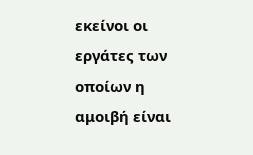εκείνοι οι εργάτες των οποίων η αμοιβή είναι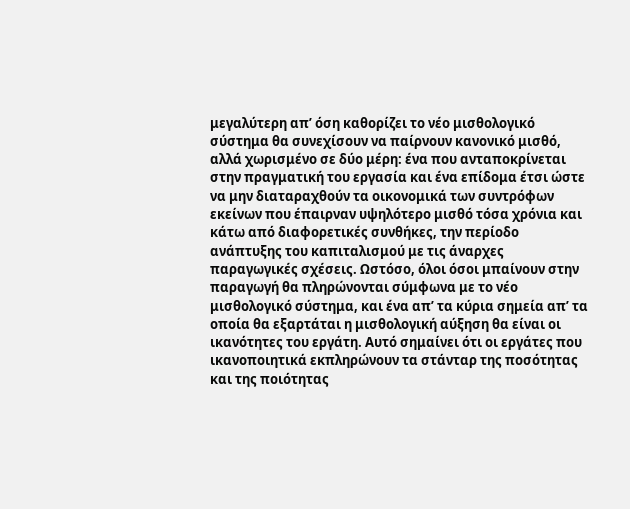μεγαλύτερη απ’ όση καθορίζει το νέο μισθολογικό σύστημα θα συνεχίσουν να παίρνουν κανονικό μισθό, αλλά χωρισμένο σε δύο μέρη: ένα που ανταποκρίνεται στην πραγματική του εργασία και ένα επίδομα έτσι ώστε να μην διαταραχθούν τα οικονομικά των συντρόφων εκείνων που έπαιρναν υψηλότερο μισθό τόσα χρόνια και κάτω από διαφορετικές συνθήκες, την περίοδο ανάπτυξης του καπιταλισμού με τις άναρχες παραγωγικές σχέσεις. Ωστόσο, όλοι όσοι μπαίνουν στην παραγωγή θα πληρώνονται σύμφωνα με το νέο μισθολογικό σύστημα, και ένα απ’ τα κύρια σημεία απ’ τα οποία θα εξαρτάται η μισθολογική αύξηση θα είναι οι ικανότητες του εργάτη. Αυτό σημαίνει ότι οι εργάτες που ικανοποιητικά εκπληρώνουν τα στάνταρ της ποσότητας και της ποιότητας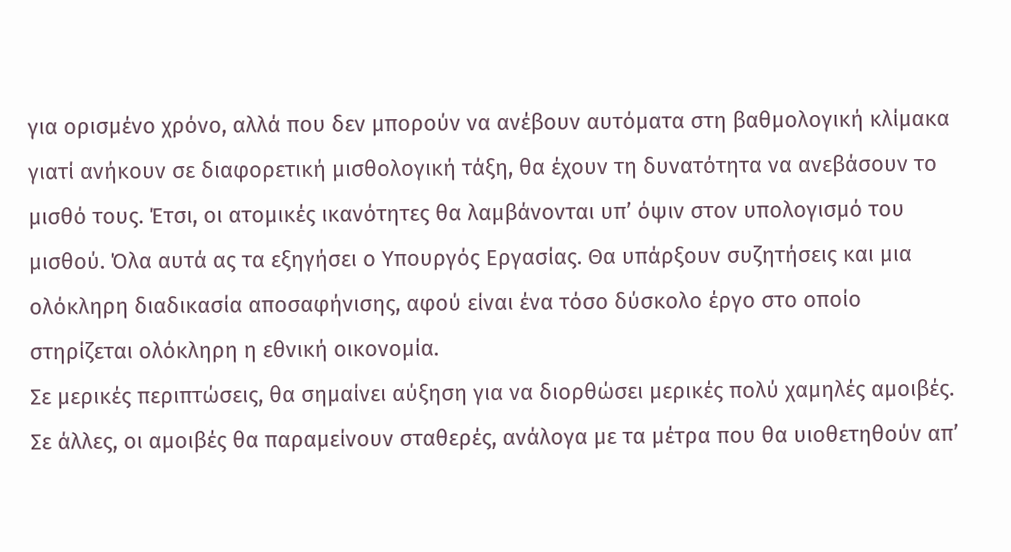για ορισμένο χρόνο, αλλά που δεν μπορούν να ανέβουν αυτόματα στη βαθμολογική κλίμακα γιατί ανήκουν σε διαφορετική μισθολογική τάξη, θα έχουν τη δυνατότητα να ανεβάσουν το μισθό τους. Έτσι, οι ατομικές ικανότητες θα λαμβάνονται υπ’ όψιν στον υπολογισμό του μισθού. Όλα αυτά ας τα εξηγήσει ο Υπουργός Εργασίας. Θα υπάρξουν συζητήσεις και μια ολόκληρη διαδικασία αποσαφήνισης, αφού είναι ένα τόσο δύσκολο έργο στο οποίο στηρίζεται ολόκληρη η εθνική οικονομία.
Σε μερικές περιπτώσεις, θα σημαίνει αύξηση για να διορθώσει μερικές πολύ χαμηλές αμοιβές. Σε άλλες, οι αμοιβές θα παραμείνουν σταθερές, ανάλογα με τα μέτρα που θα υιοθετηθούν απ’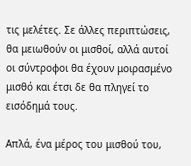τις μελέτες. Σε άλλες περιπτώσεις, θα μειωθούν οι μισθοί, αλλά αυτοί οι σύντροφοι θα έχουν μοιρασμένο μισθό και έτσι δε θα πληγεί το εισόδημά τους.

Απλά, ένα μέρος του μισθού του,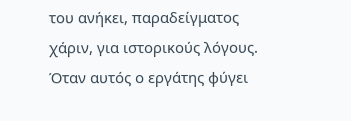του ανήκει, παραδείγματος χάριν, για ιστορικούς λόγους. Όταν αυτός ο εργάτης φύγει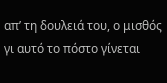απ’ τη δουλειά του, ο μισθός γι αυτό το πόστο γίνεται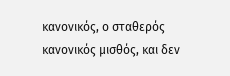κανονικός, ο σταθερός κανονικός μισθός, και δεν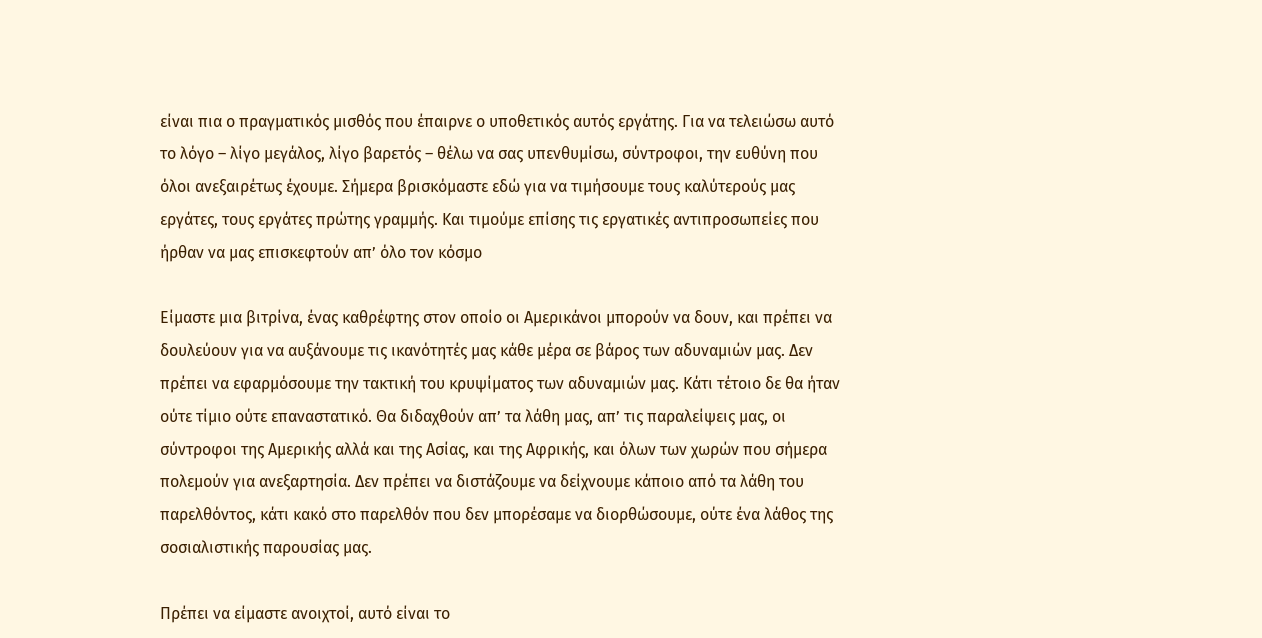είναι πια ο πραγματικός μισθός που έπαιρνε ο υποθετικός αυτός εργάτης. Για να τελειώσω αυτό το λόγο – λίγο μεγάλος, λίγο βαρετός – θέλω να σας υπενθυμίσω, σύντροφοι, την ευθύνη που όλοι ανεξαιρέτως έχουμε. Σήμερα βρισκόμαστε εδώ για να τιμήσουμε τους καλύτερούς μας εργάτες, τους εργάτες πρώτης γραμμής. Και τιμούμε επίσης τις εργατικές αντιπροσωπείες που ήρθαν να μας επισκεφτούν απ’ όλο τον κόσμο

Είμαστε μια βιτρίνα, ένας καθρέφτης στον οποίο οι Αμερικάνοι μπορούν να δουν, και πρέπει να δουλεύουν για να αυξάνουμε τις ικανότητές μας κάθε μέρα σε βάρος των αδυναμιών μας. Δεν πρέπει να εφαρμόσουμε την τακτική του κρυψίματος των αδυναμιών μας. Κάτι τέτοιο δε θα ήταν ούτε τίμιο ούτε επαναστατικό. Θα διδαχθούν απ’ τα λάθη μας, απ’ τις παραλείψεις μας, οι σύντροφοι της Αμερικής αλλά και της Ασίας, και της Αφρικής, και όλων των χωρών που σήμερα πολεμούν για ανεξαρτησία. Δεν πρέπει να διστάζουμε να δείχνουμε κάποιο από τα λάθη του παρελθόντος, κάτι κακό στο παρελθόν που δεν μπορέσαμε να διορθώσουμε, ούτε ένα λάθος της σοσιαλιστικής παρουσίας μας.

Πρέπει να είμαστε ανοιχτοί, αυτό είναι το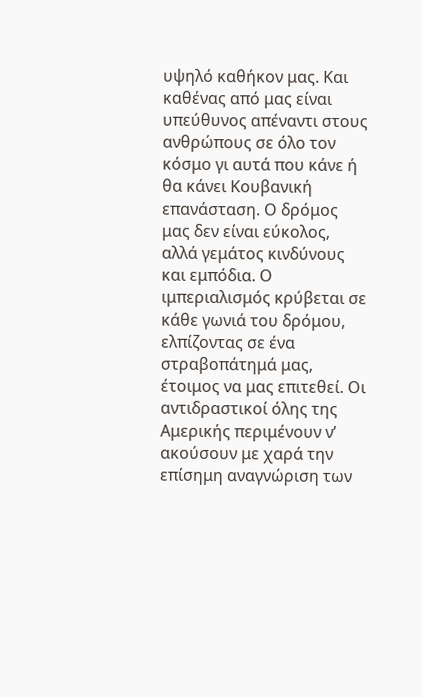υψηλό καθήκον μας. Και καθένας από μας είναι υπεύθυνος απέναντι στους ανθρώπους σε όλο τον κόσμο γι αυτά που κάνε ή θα κάνει Κουβανική επανάσταση. Ο δρόμος μας δεν είναι εύκολος, αλλά γεμάτος κινδύνους και εμπόδια. Ο ιμπεριαλισμός κρύβεται σε κάθε γωνιά του δρόμου, ελπίζοντας σε ένα στραβοπάτημά μας, έτοιμος να μας επιτεθεί. Οι αντιδραστικοί όλης της Αμερικής περιμένουν ν’ ακούσουν με χαρά την επίσημη αναγνώριση των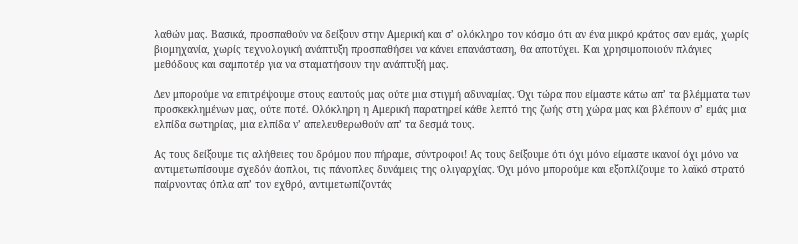λαθών μας. Βασικά, προσπαθούν να δείξουν στην Αμερική και σ’ ολόκληρο τον κόσμο ότι αν ένα μικρό κράτος σαν εμάς, χωρίς βιομηχανία, χωρίς τεχνολογική ανάπτυξη προσπαθήσει να κάνει επανάσταση, θα αποτύχει. Και χρησιμοποιούν πλάγιες μεθόδους και σαμποτέρ για να σταματήσουν την ανάπτυξή μας.

Δεν μπορούμε να επιτρέψουμε στους εαυτούς μας ούτε μια στιγμή αδυναμίας. Όχι τώρα που είμαστε κάτω απ’ τα βλέμματα των προσκεκλημένων μας, ούτε ποτέ. Ολόκληρη η Αμερική παρατηρεί κάθε λεπτό της ζωής στη χώρα μας και βλέπουν σ’ εμάς μια ελπίδα σωτηρίας, μια ελπίδα ν’ απελευθερωθούν απ’ τα δεσμά τους.

Ας τους δείξουμε τις αλήθειες του δρόμου που πήραμε, σύντροφοι! Ας τους δείξουμε ότι όχι μόνο είμαστε ικανοί όχι μόνο να αντιμετωπίσουμε σχεδόν άοπλοι, τις πάνοπλες δυνάμεις της ολιγαρχίας. Όχι μόνο μπορούμε και εξοπλίζουμε το λαϊκό στρατό παίρνοντας όπλα απ’ τον εχθρό, αντιμετωπίζοντάς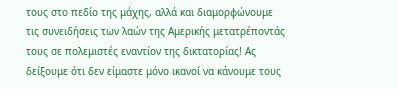τους στο πεδίο της μάχης, αλλά και διαμορφώνουμε τις συνειδήσεις των λαών της Αμερικής μετατρέποντάς τους σε πολεμιστές εναντίον της δικτατορίας! Ας δείξουμε ότι δεν είμαστε μόνο ικανοί να κάνουμε τους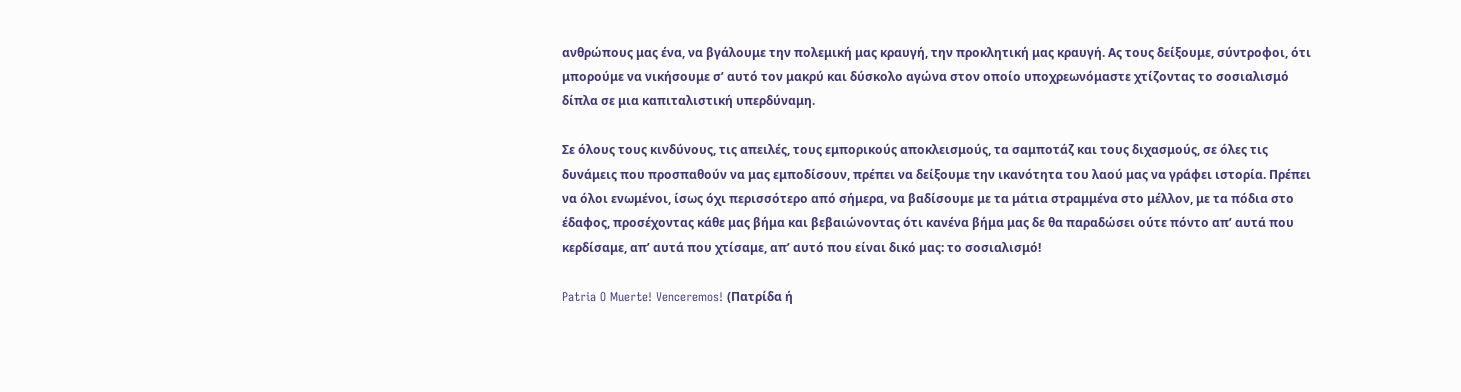ανθρώπους μας ένα, να βγάλουμε την πολεμική μας κραυγή, την προκλητική μας κραυγή. Ας τους δείξουμε, σύντροφοι, ότι μπορούμε να νικήσουμε σ’ αυτό τον μακρύ και δύσκολο αγώνα στον οποίο υποχρεωνόμαστε χτίζοντας το σοσιαλισμό δίπλα σε μια καπιταλιστική υπερδύναμη.

Σε όλους τους κινδύνους, τις απειλές, τους εμπορικούς αποκλεισμούς, τα σαμποτάζ και τους διχασμούς, σε όλες τις δυνάμεις που προσπαθούν να μας εμποδίσουν, πρέπει να δείξουμε την ικανότητα του λαού μας να γράφει ιστορία. Πρέπει να όλοι ενωμένοι, ίσως όχι περισσότερο από σήμερα, να βαδίσουμε με τα μάτια στραμμένα στο μέλλον, με τα πόδια στο έδαφος, προσέχοντας κάθε μας βήμα και βεβαιώνοντας ότι κανένα βήμα μας δε θα παραδώσει ούτε πόντο απ’ αυτά που κερδίσαμε, απ’ αυτά που χτίσαμε, απ’ αυτό που είναι δικό μας: το σοσιαλισμό!

Patria O Muerte! Venceremos! (Πατρίδα ή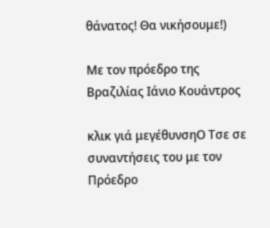θάνατος! Θα νικήσουμε!)

Με τον πρόεδρο της Βραζιλίας Ιάνιο Κουάντρος

κλικ γιά μεγέθυνσηΟ Τσε σε συναντήσεις του με τον Πρόεδρο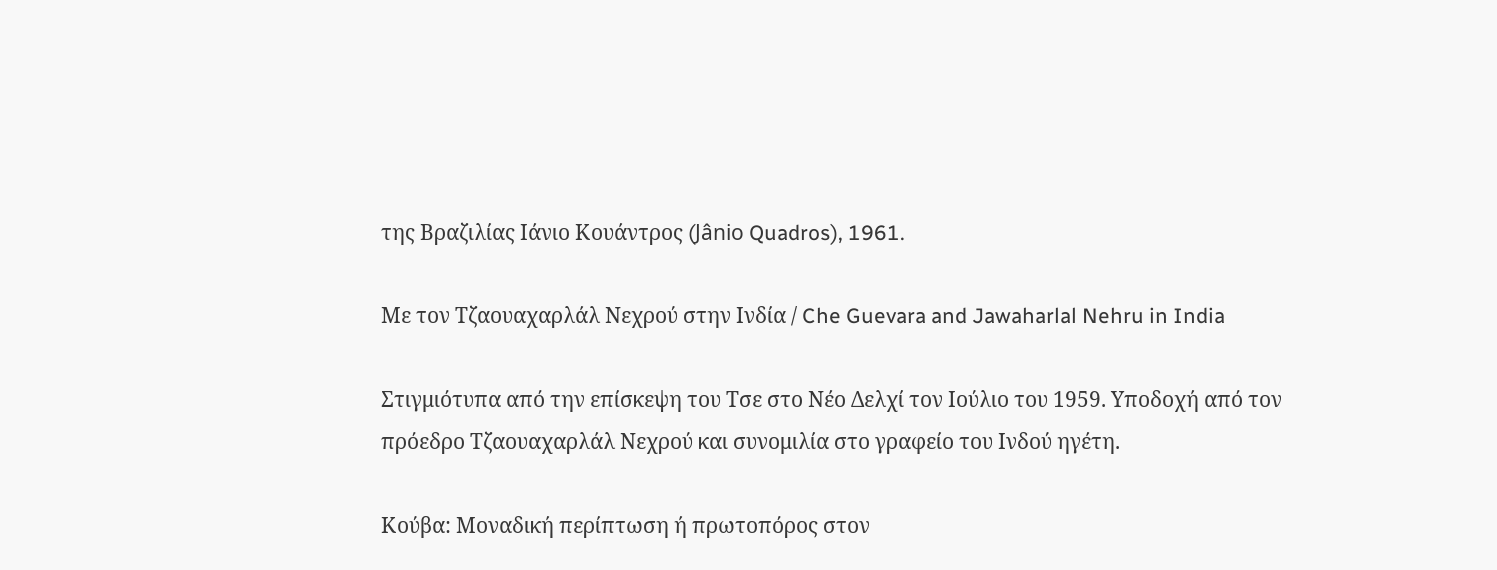της Βραζιλίας Ιάνιο Κουάντρος (Jânio Quadros), 1961.

Με τον Τζαουαχαρλάλ Νεχρού στην Ινδία / Che Guevara and Jawaharlal Nehru in India

Στιγμιότυπα από την επίσκεψη του Τσε στο Νέο Δελχί τον Ιούλιο του 1959. Υποδοχή από τον πρόεδρο Τζαουαχαρλάλ Νεχρού και συνομιλία στο γραφείο του Ινδού ηγέτη.

Κούβα: Μοναδική περίπτωση ή πρωτοπόρος στον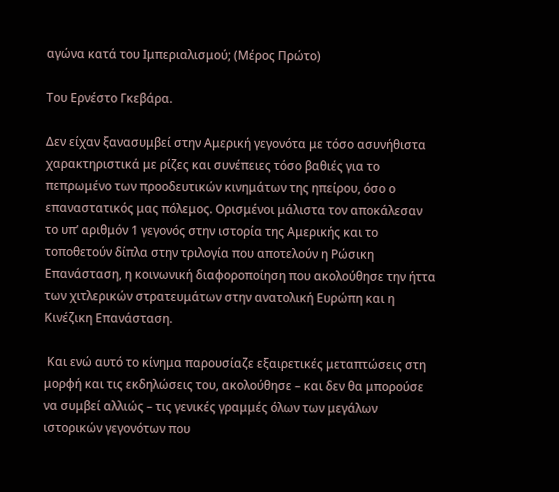αγώνα κατά του Ιμπεριαλισμού; (Μέρος Πρώτο)

Του Ερνέστο Γκεβάρα.

Δεν είχαν ξανασυμβεί στην Αμερική γεγονότα με τόσο ασυνήθιστα χαρακτηριστικά με ρίζες και συνέπειες τόσο βαθιές για το πεπρωμένο των προοδευτικών κινημάτων της ηπείρου, όσο ο επαναστατικός μας πόλεμος. Ορισμένοι μάλιστα τον αποκάλεσαν το υπ’ αριθμόν 1 γεγονός στην ιστορία της Αμερικής και το τοποθετούν δίπλα στην τριλογία που αποτελούν η Ρώσικη Επανάσταση, η κοινωνική διαφοροποίηση που ακολούθησε την ήττα των χιτλερικών στρατευμάτων στην ανατολική Ευρώπη και η Κινέζικη Επανάσταση.

 Και ενώ αυτό το κίνημα παρουσίαζε εξαιρετικές μεταπτώσεις στη μορφή και τις εκδηλώσεις του, ακολούθησε – και δεν θα μπορούσε να συμβεί αλλιώς – τις γενικές γραμμές όλων των μεγάλων ιστορικών γεγονότων που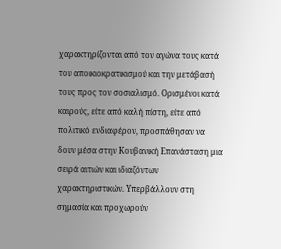χαρακτηρίζονται από τον αγώνα τους κατά του αποικιοκρατικισμού και την μετάβασή τους προς τον σοσιαλισμό. Ορισμένοι κατά καιρούς, είτε από καλή πίστη, είτε από πολιτικό ενδιαφέρον, προσπάθησαν να δουν μέσα στην Κουβανική Επανάσταση μια σειρά αιτιών και ιδιαζόντων χαρακτηριστικών. Υπερβάλλουν στη σημασία και προχωρούν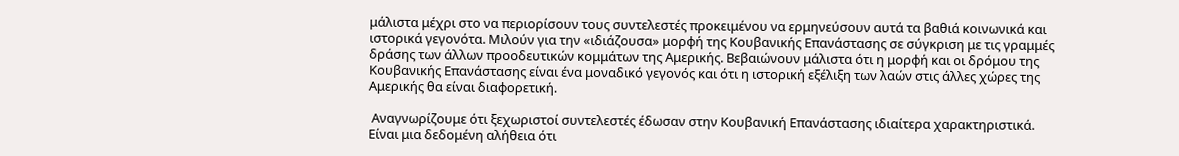μάλιστα μέχρι στο να περιορίσουν τους συντελεστές προκειμένου να ερμηνεύσουν αυτά τα βαθιά κοινωνικά και ιστορικά γεγονότα. Μιλούν για την «ιδιάζουσα» μορφή της Κουβανικής Επανάστασης σε σύγκριση με τις γραμμές δράσης των άλλων προοδευτικών κομμάτων της Αμερικής. Βεβαιώνουν μάλιστα ότι η μορφή και οι δρόμου της Κουβανικής Επανάστασης είναι ένα μοναδικό γεγονός και ότι η ιστορική εξέλιξη των λαών στις άλλες χώρες της Αμερικής θα είναι διαφορετική.

 Αναγνωρίζουμε ότι ξεχωριστοί συντελεστές έδωσαν στην Κουβανική Επανάστασης ιδιαίτερα χαρακτηριστικά. Είναι μια δεδομένη αλήθεια ότι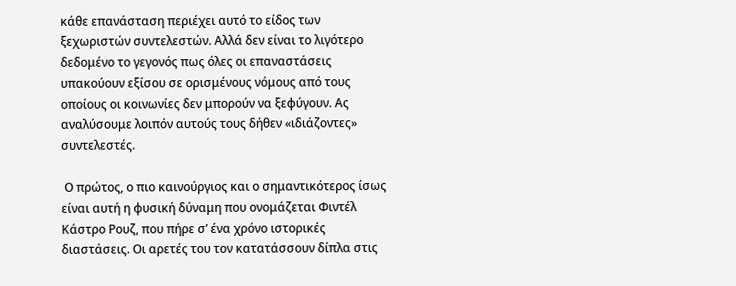κάθε επανάσταση περιέχει αυτό το είδος των ξεχωριστών συντελεστών. Αλλά δεν είναι το λιγότερο δεδομένο το γεγονός πως όλες οι επαναστάσεις υπακούουν εξίσου σε ορισμένους νόμους από τους οποίους οι κοινωνίες δεν μπορούν να ξεφύγουν. Ας αναλύσουμε λοιπόν αυτούς τους δήθεν «ιδιάζοντες» συντελεστές.

 Ο πρώτος, ο πιο καινούργιος και ο σημαντικότερος ίσως είναι αυτή η φυσική δύναμη που ονομάζεται Φιντέλ Κάστρο Ρουζ, που πήρε σ’ ένα χρόνο ιστορικές διαστάσεις. Οι αρετές του τον κατατάσσουν δίπλα στις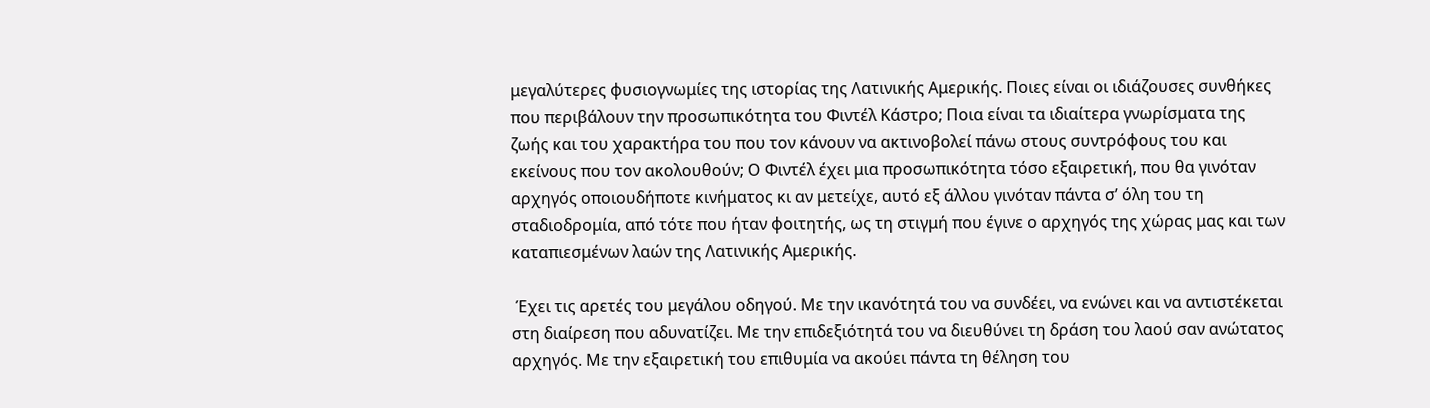μεγαλύτερες φυσιογνωμίες της ιστορίας της Λατινικής Αμερικής. Ποιες είναι οι ιδιάζουσες συνθήκες που περιβάλουν την προσωπικότητα του Φιντέλ Κάστρο; Ποια είναι τα ιδιαίτερα γνωρίσματα της ζωής και του χαρακτήρα του που τον κάνουν να ακτινοβολεί πάνω στους συντρόφους του και εκείνους που τον ακολουθούν; Ο Φιντέλ έχει μια προσωπικότητα τόσο εξαιρετική, που θα γινόταν αρχηγός οποιουδήποτε κινήματος κι αν μετείχε, αυτό εξ άλλου γινόταν πάντα σ’ όλη του τη σταδιοδρομία, από τότε που ήταν φοιτητής, ως τη στιγμή που έγινε ο αρχηγός της χώρας μας και των καταπιεσμένων λαών της Λατινικής Αμερικής.

 Έχει τις αρετές του μεγάλου οδηγού. Με την ικανότητά του να συνδέει, να ενώνει και να αντιστέκεται στη διαίρεση που αδυνατίζει. Με την επιδεξιότητά του να διευθύνει τη δράση του λαού σαν ανώτατος αρχηγός. Με την εξαιρετική του επιθυμία να ακούει πάντα τη θέληση του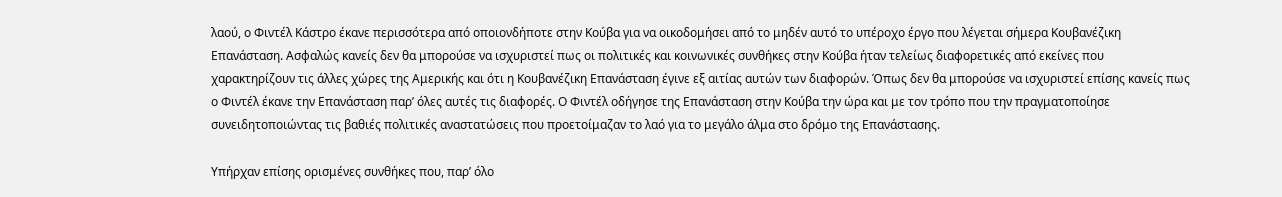λαού, ο Φιντέλ Κάστρο έκανε περισσότερα από οποιονδήποτε στην Κούβα για να οικοδομήσει από το μηδέν αυτό το υπέροχο έργο που λέγεται σήμερα Κουβανέζικη Επανάσταση. Ασφαλώς κανείς δεν θα μπορούσε να ισχυριστεί πως οι πολιτικές και κοινωνικές συνθήκες στην Κούβα ήταν τελείως διαφορετικές από εκείνες που χαρακτηρίζουν τις άλλες χώρες της Αμερικής και ότι η Κουβανέζικη Επανάσταση έγινε εξ αιτίας αυτών των διαφορών. Όπως δεν θα μπορούσε να ισχυριστεί επίσης κανείς πως ο Φιντέλ έκανε την Επανάσταση παρ’ όλες αυτές τις διαφορές. Ο Φιντέλ οδήγησε της Επανάσταση στην Κούβα την ώρα και με τον τρόπο που την πραγματοποίησε συνειδητοποιώντας τις βαθιές πολιτικές αναστατώσεις που προετοίμαζαν το λαό για το μεγάλο άλμα στο δρόμο της Επανάστασης.

Υπήρχαν επίσης ορισμένες συνθήκες που, παρ’ όλο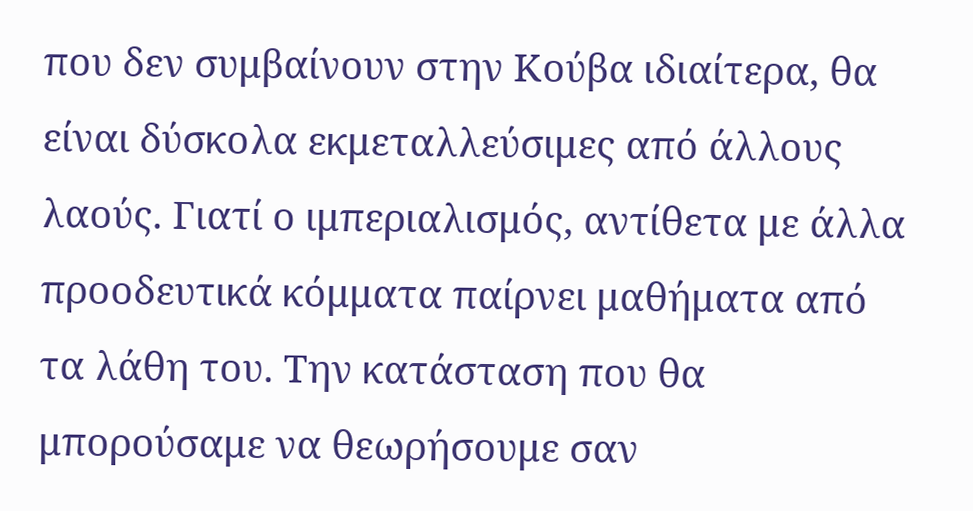που δεν συμβαίνουν στην Κούβα ιδιαίτερα, θα είναι δύσκολα εκμεταλλεύσιμες από άλλους λαούς. Γιατί ο ιμπεριαλισμός, αντίθετα με άλλα προοδευτικά κόμματα παίρνει μαθήματα από τα λάθη του. Την κατάσταση που θα μπορούσαμε να θεωρήσουμε σαν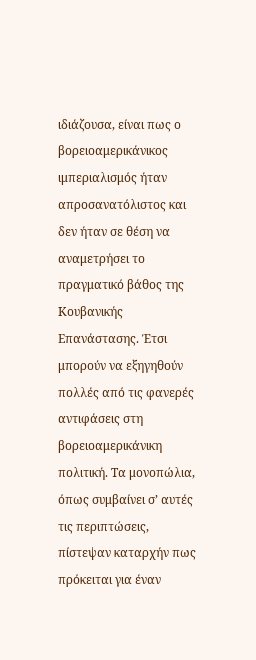ιδιάζουσα, είναι πως ο βορειοαμερικάνικος ιμπεριαλισμός ήταν απροσανατόλιστος και δεν ήταν σε θέση να αναμετρήσει το πραγματικό βάθος της Κουβανικής Επανάστασης. Έτσι μπορούν να εξηγηθούν πολλές από τις φανερές αντιφάσεις στη βορειοαμερικάνικη πολιτική. Τα μονοπώλια, όπως συμβαίνει σ’ αυτές τις περιπτώσεις, πίστεψαν καταρχήν πως πρόκειται για έναν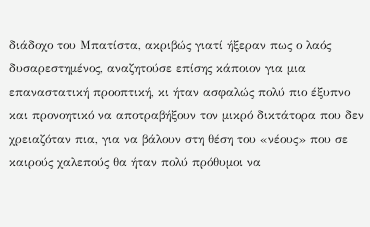διάδοχο του Μπατίστα, ακριβώς γιατί ήξεραν πως ο λαός δυσαρεστημένος, αναζητούσε επίσης κάποιον για μια επαναστατική προοπτική, κι ήταν ασφαλώς πολύ πιο έξυπνο και προνοητικό να αποτραβήξουν τον μικρό δικτάτορα που δεν χρειαζόταν πια, για να βάλουν στη θέση του «νέους» που σε καιρούς χαλεπούς θα ήταν πολύ πρόθυμοι να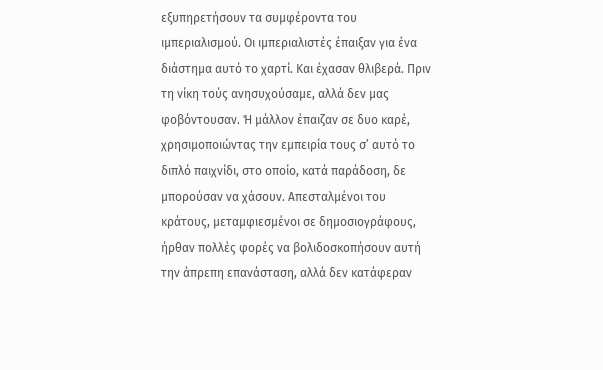εξυπηρετήσουν τα συμφέροντα του ιμπεριαλισμού. Οι ιμπεριαλιστές έπαιξαν για ένα διάστημα αυτό το χαρτί. Και έχασαν θλιβερά. Πριν τη νίκη τούς ανησυχούσαμε, αλλά δεν μας φοβόντουσαν. Ή μάλλον έπαιζαν σε δυο καρέ, χρησιμοποιώντας την εμπειρία τους σ’ αυτό το διπλό παιχνίδι, στο οποίο, κατά παράδοση, δε μπορούσαν να χάσουν. Απεσταλμένοι του κράτους, μεταμφιεσμένοι σε δημοσιογράφους, ήρθαν πολλές φορές να βολιδοσκοπήσουν αυτή την άπρεπη επανάσταση, αλλά δεν κατάφεραν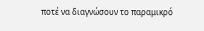ποτέ να διαγνώσουν το παραμικρό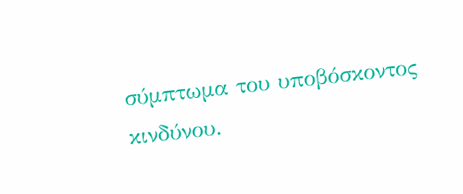σύμπτωμα του υποβόσκοντος κινδύνου.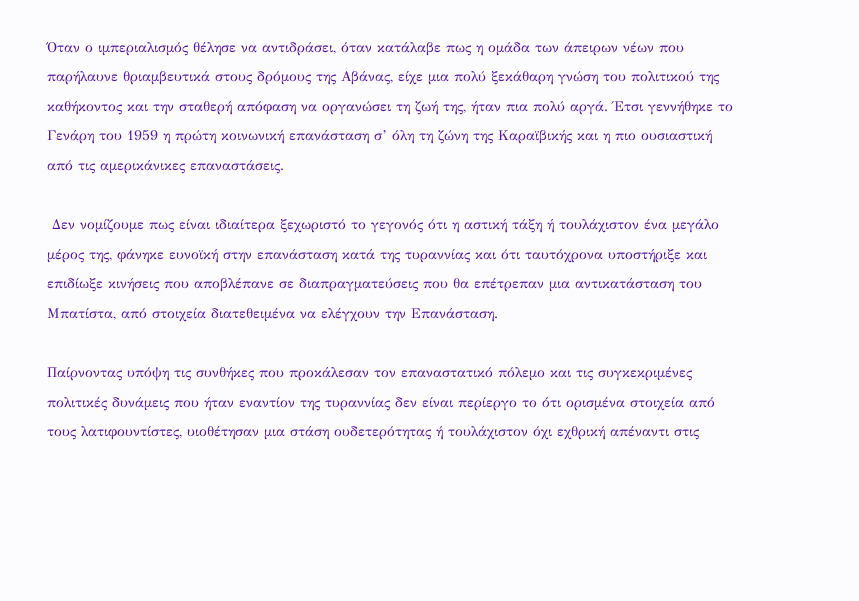Όταν ο ιμπεριαλισμός θέλησε να αντιδράσει, όταν κατάλαβε πως η ομάδα των άπειρων νέων που παρήλαυνε θριαμβευτικά στους δρόμους της Αβάνας, είχε μια πολύ ξεκάθαρη γνώση του πολιτικού της καθήκοντος και την σταθερή απόφαση να οργανώσει τη ζωή της, ήταν πια πολύ αργά. Έτσι γεννήθηκε το Γενάρη του 1959 η πρώτη κοινωνική επανάσταση σ’ όλη τη ζώνη της Καραϊβικής και η πιο ουσιαστική από τις αμερικάνικες επαναστάσεις.

 Δεν νομίζουμε πως είναι ιδιαίτερα ξεχωριστό το γεγονός ότι η αστική τάξη ή τουλάχιστον ένα μεγάλο μέρος της, φάνηκε ευνοϊκή στην επανάσταση κατά της τυραννίας και ότι ταυτόχρονα υποστήριξε και επιδίωξε κινήσεις που αποβλέπανε σε διαπραγματεύσεις που θα επέτρεπαν μια αντικατάσταση του Μπατίστα, από στοιχεία διατεθειμένα να ελέγχουν την Επανάσταση.

Παίρνοντας υπόψη τις συνθήκες που προκάλεσαν τον επαναστατικό πόλεμο και τις συγκεκριμένες πολιτικές δυνάμεις που ήταν εναντίον της τυραννίας δεν είναι περίεργο το ότι ορισμένα στοιχεία από τους λατιφουντίστες, υιοθέτησαν μια στάση ουδετερότητας ή τουλάχιστον όχι εχθρική απέναντι στις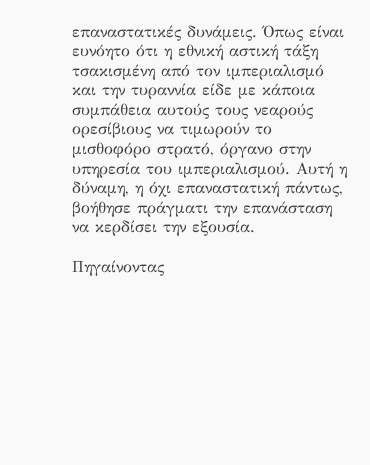επαναστατικές δυνάμεις. Όπως είναι ευνόητο ότι η εθνική αστική τάξη τσακισμένη από τον ιμπεριαλισμό και την τυραννία είδε με κάποια συμπάθεια αυτούς τους νεαρούς ορεσίβιους να τιμωρούν το μισθοφόρο στρατό, όργανο στην υπηρεσία του ιμπεριαλισμού. Αυτή η δύναμη, η όχι επαναστατική πάντως, βοήθησε πράγματι την επανάσταση να κερδίσει την εξουσία.

Πηγαίνοντας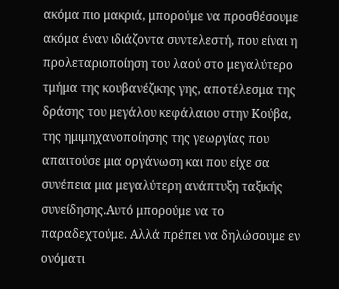ακόμα πιο μακριά, μπορούμε να προσθέσουμε ακόμα έναν ιδιάζοντα συντελεστή, που είναι η προλεταριοποίηση του λαού στο μεγαλύτερο τμήμα της κουβανέζικης γης, αποτέλεσμα της δράσης του μεγάλου κεφάλαιου στην Κούβα, της ημιμηχανοποίησης της γεωργίας που απαιτούσε μια οργάνωση και που είχε σα συνέπεια μια μεγαλύτερη ανάπτυξη ταξικής συνείδησης.Αυτό μπορούμε να το παραδεχτούμε. Αλλά πρέπει να δηλώσουμε εν ονόματι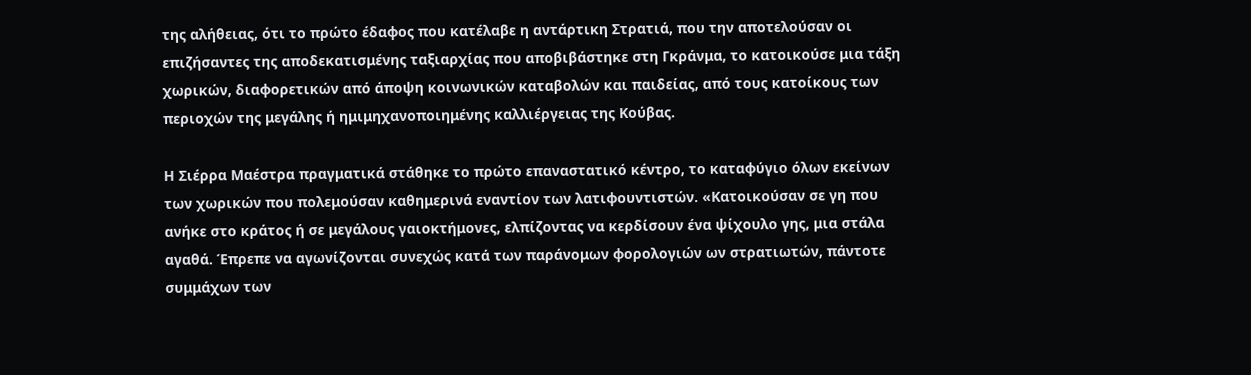της αλήθειας, ότι το πρώτο έδαφος που κατέλαβε η αντάρτικη Στρατιά, που την αποτελούσαν οι επιζήσαντες της αποδεκατισμένης ταξιαρχίας που αποβιβάστηκε στη Γκράνμα, το κατοικούσε μια τάξη χωρικών, διαφορετικών από άποψη κοινωνικών καταβολών και παιδείας, από τους κατοίκους των περιοχών της μεγάλης ή ημιμηχανοποιημένης καλλιέργειας της Κούβας.

Η Σιέρρα Μαέστρα πραγματικά στάθηκε το πρώτο επαναστατικό κέντρο, το καταφύγιο όλων εκείνων των χωρικών που πολεμούσαν καθημερινά εναντίον των λατιφουντιστών. «Κατοικούσαν σε γη που ανήκε στο κράτος ή σε μεγάλους γαιοκτήμονες, ελπίζοντας να κερδίσουν ένα ψίχουλο γης, μια στάλα αγαθά. Έπρεπε να αγωνίζονται συνεχώς κατά των παράνομων φορολογιών ων στρατιωτών, πάντοτε συμμάχων των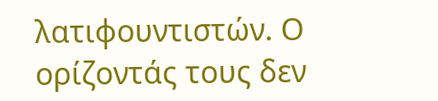λατιφουντιστών. Ο ορίζοντάς τους δεν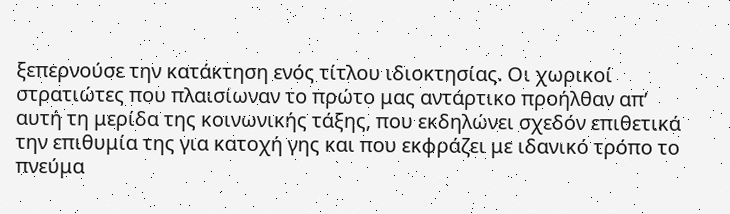ξεπερνούσε την κατάκτηση ενός τίτλου ιδιοκτησίας. Οι χωρικοί στρατιώτες που πλαισίωναν το πρώτο μας αντάρτικο προήλθαν απ’ αυτή τη μερίδα της κοινωνικής τάξης, που εκδηλώνει σχεδόν επιθετικά την επιθυμία της για κατοχή γης και που εκφράζει με ιδανικό τρόπο το πνεύμα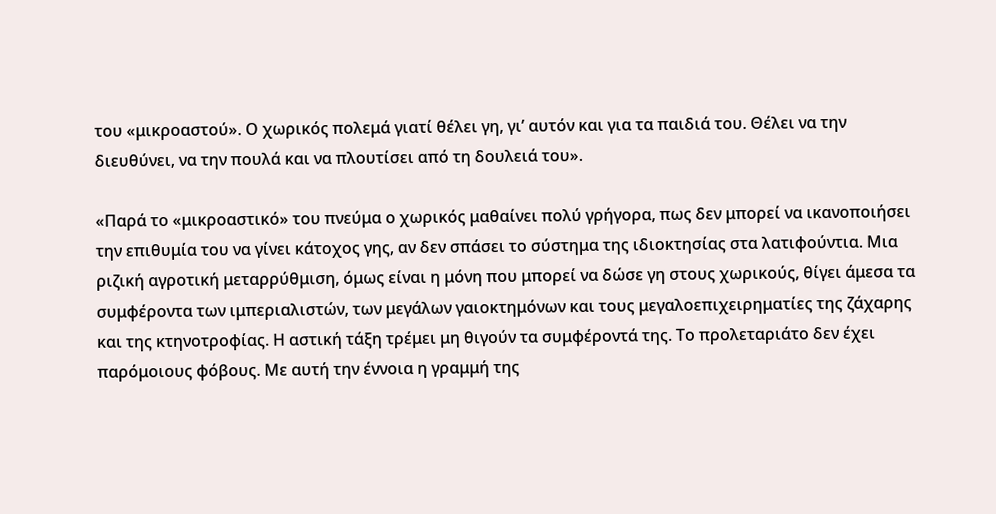του «μικροαστού». Ο χωρικός πολεμά γιατί θέλει γη, γι’ αυτόν και για τα παιδιά του. Θέλει να την διευθύνει, να την πουλά και να πλουτίσει από τη δουλειά του».

«Παρά το «μικροαστικό» του πνεύμα ο χωρικός μαθαίνει πολύ γρήγορα, πως δεν μπορεί να ικανοποιήσει την επιθυμία του να γίνει κάτοχος γης, αν δεν σπάσει το σύστημα της ιδιοκτησίας στα λατιφούντια. Μια ριζική αγροτική μεταρρύθμιση, όμως είναι η μόνη που μπορεί να δώσε γη στους χωρικούς, θίγει άμεσα τα συμφέροντα των ιμπεριαλιστών, των μεγάλων γαιοκτημόνων και τους μεγαλοεπιχειρηματίες της ζάχαρης και της κτηνοτροφίας. Η αστική τάξη τρέμει μη θιγούν τα συμφέροντά της. Το προλεταριάτο δεν έχει παρόμοιους φόβους. Με αυτή την έννοια η γραμμή της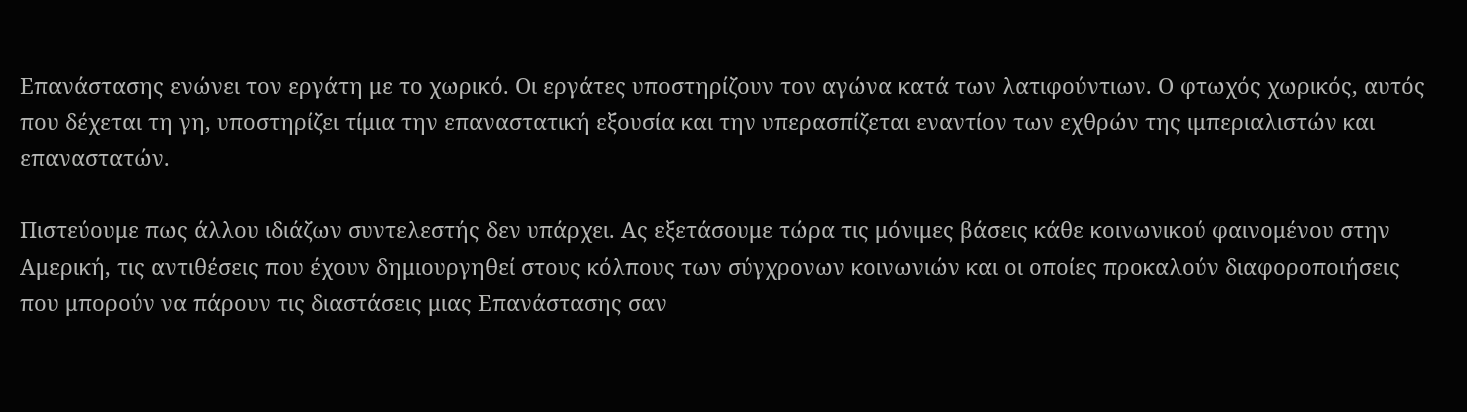Επανάστασης ενώνει τον εργάτη με το χωρικό. Οι εργάτες υποστηρίζουν τον αγώνα κατά των λατιφούντιων. Ο φτωχός χωρικός, αυτός που δέχεται τη γη, υποστηρίζει τίμια την επαναστατική εξουσία και την υπερασπίζεται εναντίον των εχθρών της ιμπεριαλιστών και επαναστατών.

Πιστεύουμε πως άλλου ιδιάζων συντελεστής δεν υπάρχει. Ας εξετάσουμε τώρα τις μόνιμες βάσεις κάθε κοινωνικού φαινομένου στην Αμερική, τις αντιθέσεις που έχουν δημιουργηθεί στους κόλπους των σύγχρονων κοινωνιών και οι οποίες προκαλούν διαφοροποιήσεις που μπορούν να πάρουν τις διαστάσεις μιας Επανάστασης σαν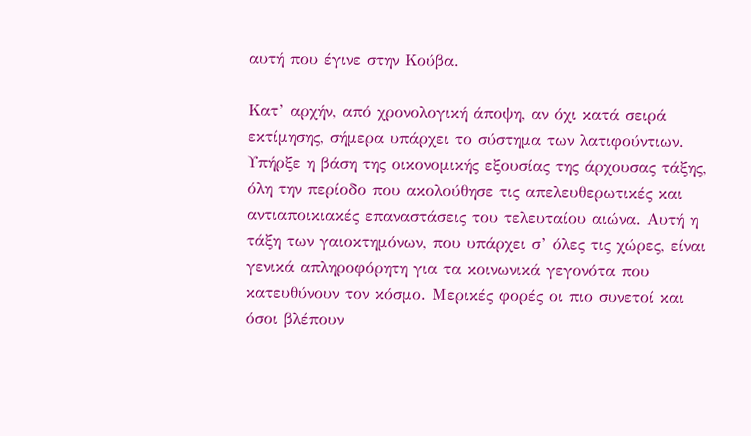αυτή που έγινε στην Κούβα.

Κατ’ αρχήν, από χρονολογική άποψη, αν όχι κατά σειρά εκτίμησης, σήμερα υπάρχει το σύστημα των λατιφούντιων. Υπήρξε η βάση της οικονομικής εξουσίας της άρχουσας τάξης, όλη την περίοδο που ακολούθησε τις απελευθερωτικές και αντιαποικιακές επαναστάσεις του τελευταίου αιώνα. Αυτή η τάξη των γαιοκτημόνων, που υπάρχει σ’ όλες τις χώρες, είναι γενικά απληροφόρητη για τα κοινωνικά γεγονότα που κατευθύνουν τον κόσμο. Μερικές φορές οι πιο συνετοί και όσοι βλέπουν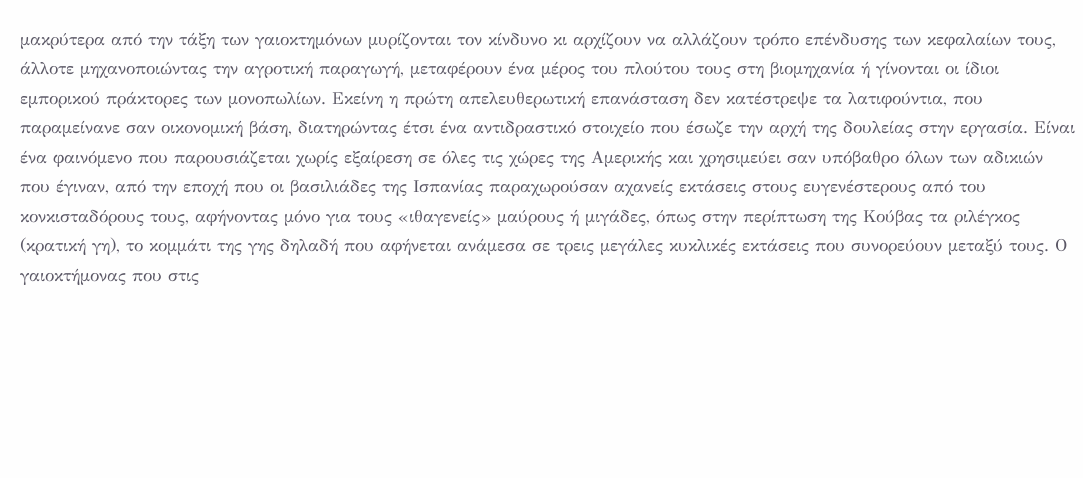μακρύτερα από την τάξη των γαιοκτημόνων μυρίζονται τον κίνδυνο κι αρχίζουν να αλλάζουν τρόπο επένδυσης των κεφαλαίων τους, άλλοτε μηχανοποιώντας την αγροτική παραγωγή, μεταφέρουν ένα μέρος του πλούτου τους στη βιομηχανία ή γίνονται οι ίδιοι εμπορικού πράκτορες των μονοπωλίων. Εκείνη η πρώτη απελευθερωτική επανάσταση δεν κατέστρεψε τα λατιφούντια, που παραμείνανε σαν οικονομική βάση, διατηρώντας έτσι ένα αντιδραστικό στοιχείο που έσωζε την αρχή της δουλείας στην εργασία. Είναι ένα φαινόμενο που παρουσιάζεται χωρίς εξαίρεση σε όλες τις χώρες της Αμερικής και χρησιμεύει σαν υπόβαθρο όλων των αδικιών που έγιναν, από την εποχή που οι βασιλιάδες της Ισπανίας παραχωρούσαν αχανείς εκτάσεις στους ευγενέστερους από του κονκισταδόρους τους, αφήνοντας μόνο για τους «ιθαγενείς» μαύρους ή μιγάδες, όπως στην περίπτωση της Κούβας τα ριλέγκος (κρατική γη), το κομμάτι της γης δηλαδή που αφήνεται ανάμεσα σε τρεις μεγάλες κυκλικές εκτάσεις που συνορεύουν μεταξύ τους. Ο γαιοκτήμονας που στις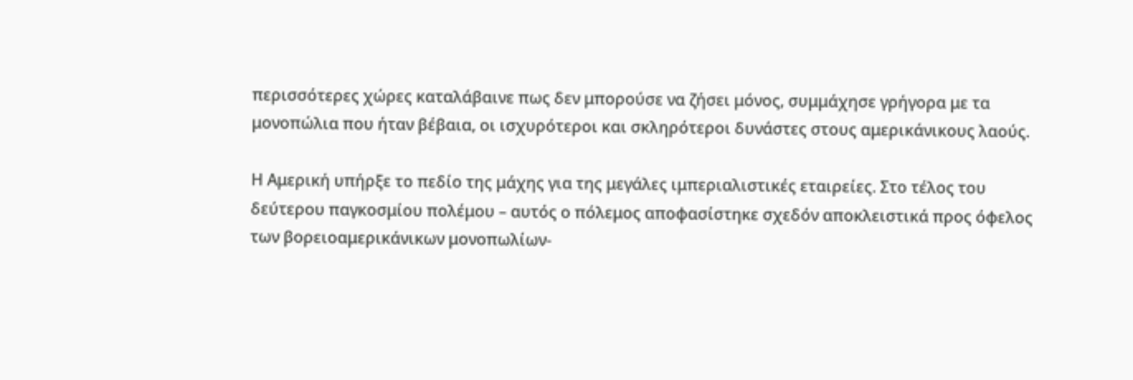περισσότερες χώρες καταλάβαινε πως δεν μπορούσε να ζήσει μόνος, συμμάχησε γρήγορα με τα μονοπώλια που ήταν βέβαια, οι ισχυρότεροι και σκληρότεροι δυνάστες στους αμερικάνικους λαούς.

Η Αμερική υπήρξε το πεδίο της μάχης για της μεγάλες ιμπεριαλιστικές εταιρείες. Στο τέλος του δεύτερου παγκοσμίου πολέμου – αυτός ο πόλεμος αποφασίστηκε σχεδόν αποκλειστικά προς όφελος των βορειοαμερικάνικων μονοπωλίων-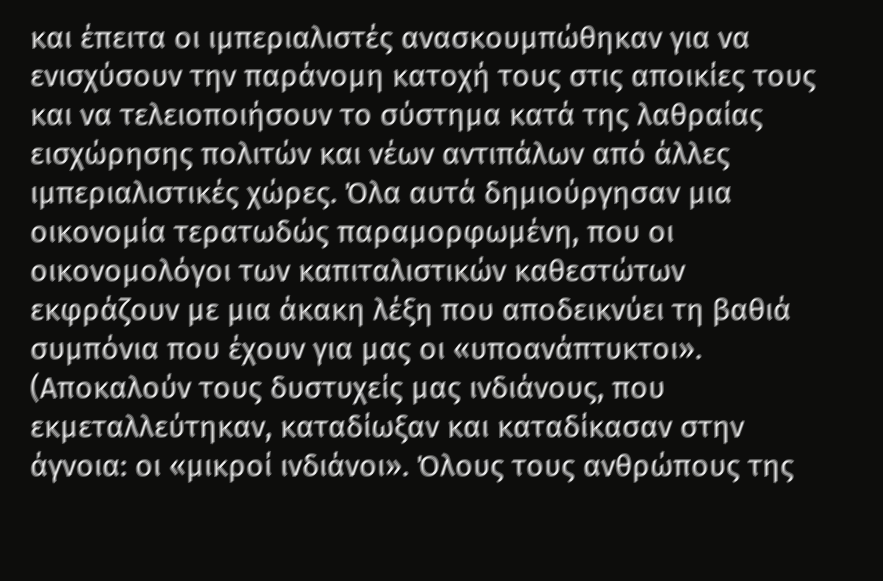και έπειτα οι ιμπεριαλιστές ανασκουμπώθηκαν για να ενισχύσουν την παράνομη κατοχή τους στις αποικίες τους και να τελειοποιήσουν το σύστημα κατά της λαθραίας εισχώρησης πολιτών και νέων αντιπάλων από άλλες ιμπεριαλιστικές χώρες. Όλα αυτά δημιούργησαν μια οικονομία τερατωδώς παραμορφωμένη, που οι οικονομολόγοι των καπιταλιστικών καθεστώτων εκφράζουν με μια άκακη λέξη που αποδεικνύει τη βαθιά συμπόνια που έχουν για μας οι «υποανάπτυκτοι». (Αποκαλούν τους δυστυχείς μας ινδιάνους, που εκμεταλλεύτηκαν, καταδίωξαν και καταδίκασαν στην άγνοια: οι «μικροί ινδιάνοι». Όλους τους ανθρώπους της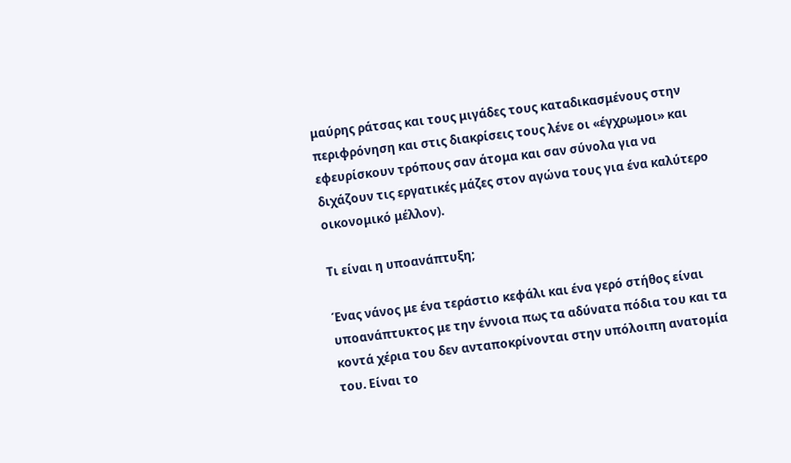μαύρης ράτσας και τους μιγάδες τους καταδικασμένους στην περιφρόνηση και στις διακρίσεις τους λένε οι «έγχρωμοι» και εφευρίσκουν τρόπους σαν άτομα και σαν σύνολα για να διχάζουν τις εργατικές μάζες στον αγώνα τους για ένα καλύτερο οικονομικό μέλλον).

Τι είναι η υποανάπτυξη;

Ένας νάνος με ένα τεράστιο κεφάλι και ένα γερό στήθος είναι υποανάπτυκτος με την έννοια πως τα αδύνατα πόδια του και τα κοντά χέρια του δεν ανταποκρίνονται στην υπόλοιπη ανατομία του. Είναι το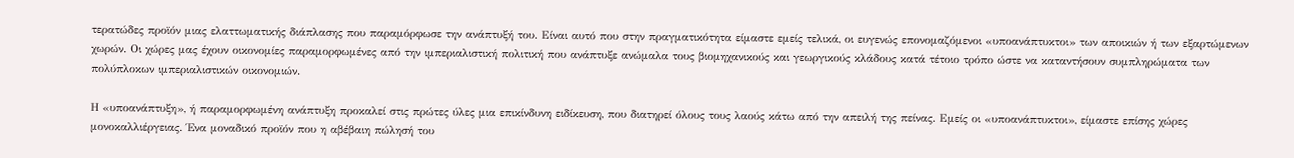τερατώδες προϊόν μιας ελαττωματικής διάπλασης που παραμόρφωσε την ανάπτυξή του. Είναι αυτό που στην πραγματικότητα είμαστε εμείς τελικά, οι ευγενώς επονομαζόμενοι «υποανάπτυκτοι» των αποικιών ή των εξαρτώμενων χωρών. Οι χώρες μας έχουν οικονομίες παραμορφωμένες από την ιμπεριαλιστική πολιτική που ανάπτυξε ανώμαλα τους βιομηχανικούς και γεωργικούς κλάδους κατά τέτοιο τρόπο ώστε να καταντήσουν συμπληρώματα των πολύπλοκων ιμπεριαλιστικών οικονομιών.

Η «υποανάπτυξη», ή παραμορφωμένη ανάπτυξη προκαλεί στις πρώτες ύλες μια επικίνδυνη ειδίκευση, που διατηρεί όλους τους λαούς κάτω από την απειλή της πείνας. Εμείς οι «υποανάπτυκτοι», είμαστε επίσης χώρες μονοκαλλιέργειας. Ένα μοναδικό προϊόν που η αβέβαιη πώλησή του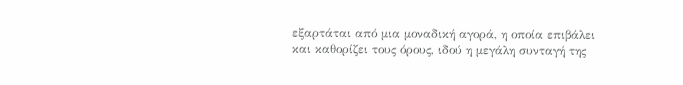εξαρτάται από μια μοναδική αγορά, η οποία επιβάλει και καθορίζει τους όρους, ιδού η μεγάλη συνταγή της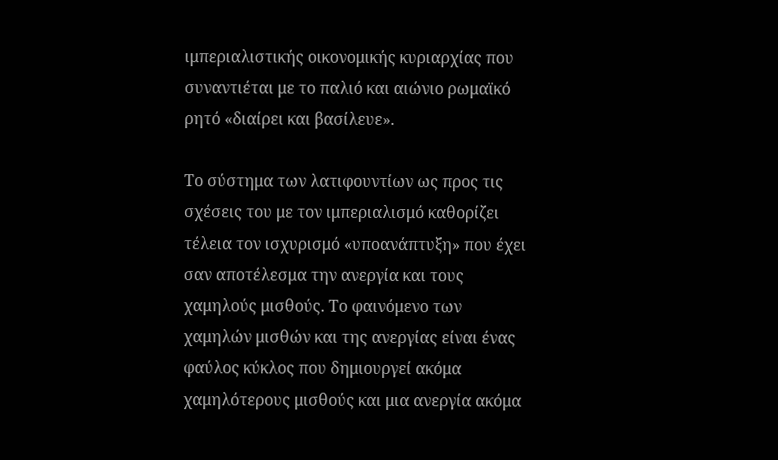ιμπεριαλιστικής οικονομικής κυριαρχίας που συναντιέται με το παλιό και αιώνιο ρωμαϊκό ρητό «διαίρει και βασίλευε».

Το σύστημα των λατιφουντίων ως προς τις σχέσεις του με τον ιμπεριαλισμό καθορίζει τέλεια τον ισχυρισμό «υποανάπτυξη» που έχει σαν αποτέλεσμα την ανεργία και τους χαμηλούς μισθούς. Το φαινόμενο των χαμηλών μισθών και της ανεργίας είναι ένας φαύλος κύκλος που δημιουργεί ακόμα χαμηλότερους μισθούς και μια ανεργία ακόμα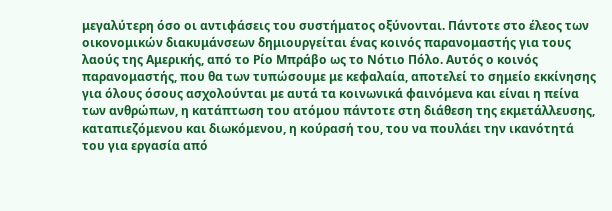μεγαλύτερη όσο οι αντιφάσεις του συστήματος οξύνονται. Πάντοτε στο έλεος των οικονομικών διακυμάνσεων δημιουργείται ένας κοινός παρανομαστής για τους λαούς της Αμερικής, από το Ρίο Μπράβο ως το Νότιο Πόλο. Αυτός ο κοινός παρανομαστής, που θα των τυπώσουμε με κεφαλαία, αποτελεί το σημείο εκκίνησης για όλους όσους ασχολούνται με αυτά τα κοινωνικά φαινόμενα και είναι η πείνα των ανθρώπων, η κατάπτωση του ατόμου πάντοτε στη διάθεση της εκμετάλλευσης, καταπιεζόμενου και διωκόμενου, η κούρασή του, του να πουλάει την ικανότητά του για εργασία από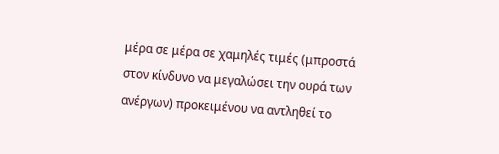μέρα σε μέρα σε χαμηλές τιμές (μπροστά στον κίνδυνο να μεγαλώσει την ουρά των ανέργων) προκειμένου να αντληθεί το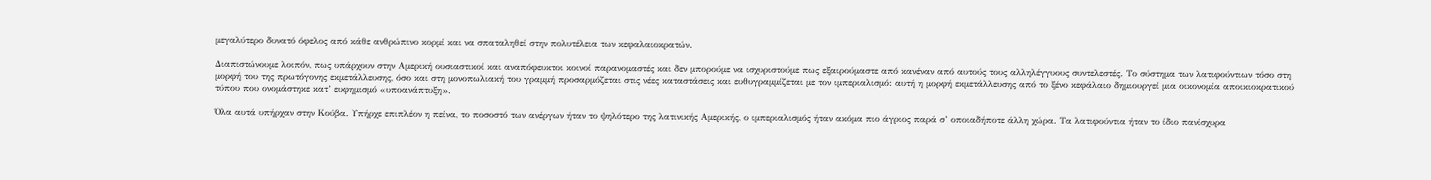μεγαλύτερο δυνατό όφελος από κάθε ανθρώπινο κορμί και να σπαταληθεί στην πολυτέλεια των κεφαλαιοκρατών.

Διαπιστώνουμε λοιπόν, πως υπάρχουν στην Αμερική ουσιαστικοί και αναπόφευκτοι κοινοί παρανομαστές και δεν μπορούμε να ισχυριστούμε πως εξαιρούμαστε από κανέναν από αυτούς τους αλληλέγγυους συντελεστές. Το σύστημα των λατιφούντιων τόσο στη μορφή του της πρωτόγονης εκμετάλλευσης, όσο και στη μονοπωλιακή του γραμμή προσαρμόζεται στις νέες καταστάσεις και ευθυγραμμίζεται με τον ιμπεριαλισμό: αυτή η μορφή εκμετάλλευσης από το ξένο κεφάλαιο δημιουργεί μια οικονομία αποικιοκρατικού τύπου που ονομάστηκε κατ’ ευφημισμό «υποανάπτυξη».

Όλα αυτά υπήρχαν στην Κούβα. Υπήρχε επιπλέον η πείνα, το ποσοστό των ανέργων ήταν το ψηλότερο της λατινικής Αμερικής, ο ιμπεριαλισμός ήταν ακόμα πιο άγριος παρά σ’ οποιαδήποτε άλλη χώρα. Τα λατιφούντια ήταν το ίδιο πανίσχυρα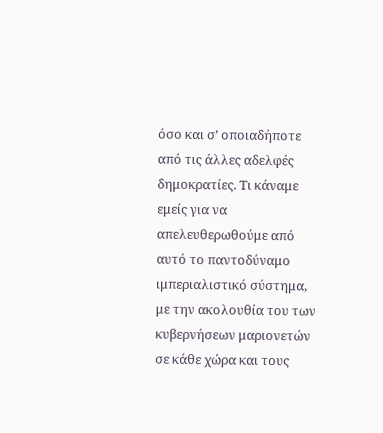όσο και σ’ οποιαδήποτε από τις άλλες αδελφές δημοκρατίες. Τι κάναμε εμείς για να απελευθερωθούμε από αυτό το παντοδύναμο ιμπεριαλιστικό σύστημα, με την ακολουθία του των κυβερνήσεων μαριονετών σε κάθε χώρα και τους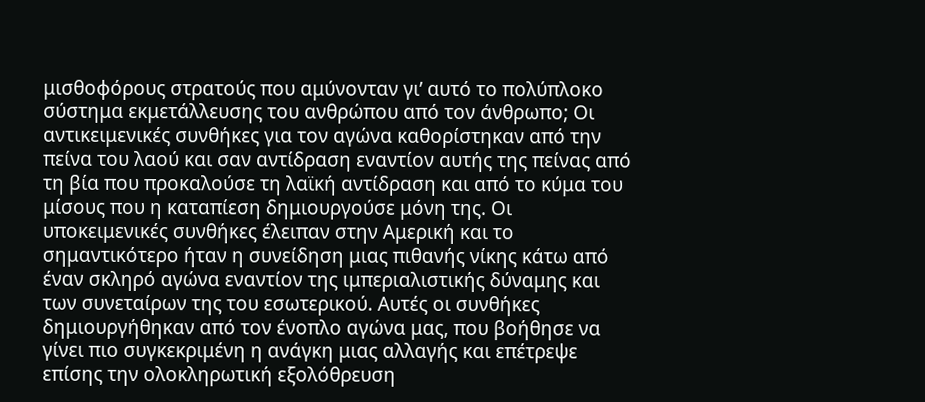μισθοφόρους στρατούς που αμύνονταν γι’ αυτό το πολύπλοκο σύστημα εκμετάλλευσης του ανθρώπου από τον άνθρωπο; Οι αντικειμενικές συνθήκες για τον αγώνα καθορίστηκαν από την πείνα του λαού και σαν αντίδραση εναντίον αυτής της πείνας από τη βία που προκαλούσε τη λαϊκή αντίδραση και από το κύμα του μίσους που η καταπίεση δημιουργούσε μόνη της. Οι υποκειμενικές συνθήκες έλειπαν στην Αμερική και το σημαντικότερο ήταν η συνείδηση μιας πιθανής νίκης κάτω από έναν σκληρό αγώνα εναντίον της ιμπεριαλιστικής δύναμης και των συνεταίρων της του εσωτερικού. Αυτές οι συνθήκες δημιουργήθηκαν από τον ένοπλο αγώνα μας, που βοήθησε να γίνει πιο συγκεκριμένη η ανάγκη μιας αλλαγής και επέτρεψε επίσης την ολοκληρωτική εξολόθρευση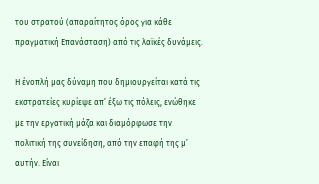του στρατού (απαραίτητος όρος για κάθε πραγματική Επανάσταση) από τις λαϊκές δυνάμεις.

Η ένοπλή μας δύναμη που δημιουργείται κατά τις εκστρατείες κυρίεψε απ’ έξω τις πόλεις, ενώθηκε με την εργατική μάζα και διαμόρφωσε την πολιτική της συνείδηση, από την επαφή της μ’ αυτήν. Είναι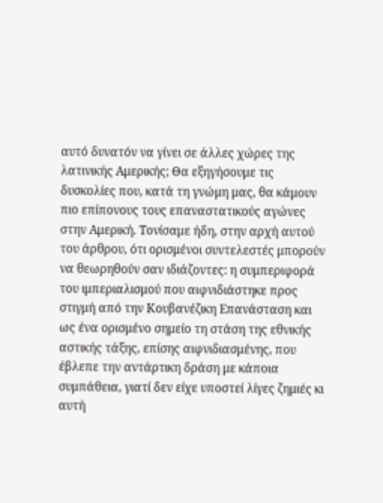αυτό δυνατόν να γίνει σε άλλες χώρες της λατινικής Αμερικής; Θα εξηγήσουμε τις δυσκολίες που, κατά τη γνώμη μας, θα κάμουν πιο επίπονους τους επαναστατικούς αγώνες στην Αμερική. Τονίσαμε ήδη, στην αρχή αυτού του άρθρου, ότι ορισμένοι συντελεστές μπορούν να θεωρηθούν σαν ιδιάζοντες: η συμπεριφορά του ιμπεριαλισμού που αιφνιδιάστηκε προς στιγμή από την Κουβανέζικη Επανάσταση και ως ένα ορισμένο σημείο τη στάση της εθνικής αστικής τάξης, επίσης αιφνιδιασμένης, που έβλεπε την αντάρτικη δράση με κάποια συμπάθεια, γιατί δεν είχε υποστεί λίγες ζημιές κι αυτή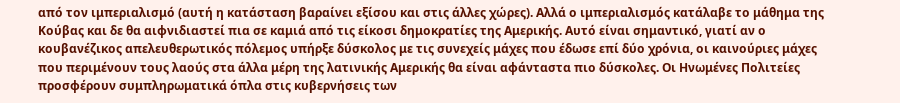από τον ιμπεριαλισμό (αυτή η κατάσταση βαραίνει εξίσου και στις άλλες χώρες). Αλλά ο ιμπεριαλισμός κατάλαβε το μάθημα της Κούβας και δε θα αιφνιδιαστεί πια σε καμιά από τις είκοσι δημοκρατίες της Αμερικής. Αυτό είναι σημαντικό, γιατί αν ο κουβανέζικος απελευθερωτικός πόλεμος υπήρξε δύσκολος με τις συνεχείς μάχες που έδωσε επί δύο χρόνια, οι καινούριες μάχες που περιμένουν τους λαούς στα άλλα μέρη της λατινικής Αμερικής θα είναι αφάνταστα πιο δύσκολες. Οι Ηνωμένες Πολιτείες προσφέρουν συμπληρωματικά όπλα στις κυβερνήσεις των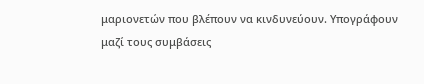μαριονετών που βλέπουν να κινδυνεύουν. Υπογράφουν μαζί τους συμβάσεις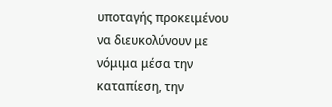υποταγής προκειμένου να διευκολύνουν με νόμιμα μέσα την καταπίεση, την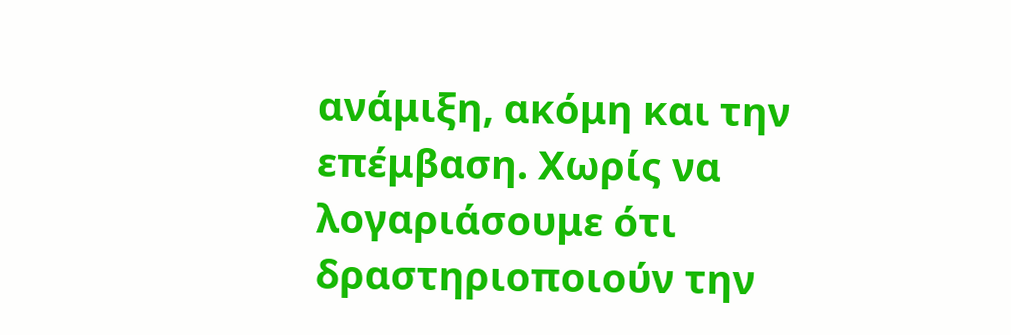ανάμιξη, ακόμη και την επέμβαση. Χωρίς να λογαριάσουμε ότι δραστηριοποιούν την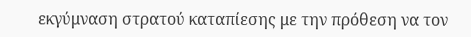εκγύμναση στρατού καταπίεσης με την πρόθεση να τον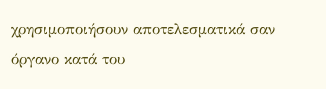χρησιμοποιήσουν αποτελεσματικά σαν όργανο κατά του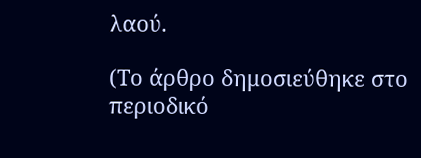λαού.

(Το άρθρο δημοσιεύθηκε στο περιοδικό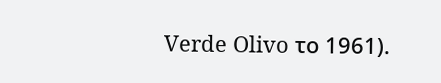Verde Olivo το 1961).